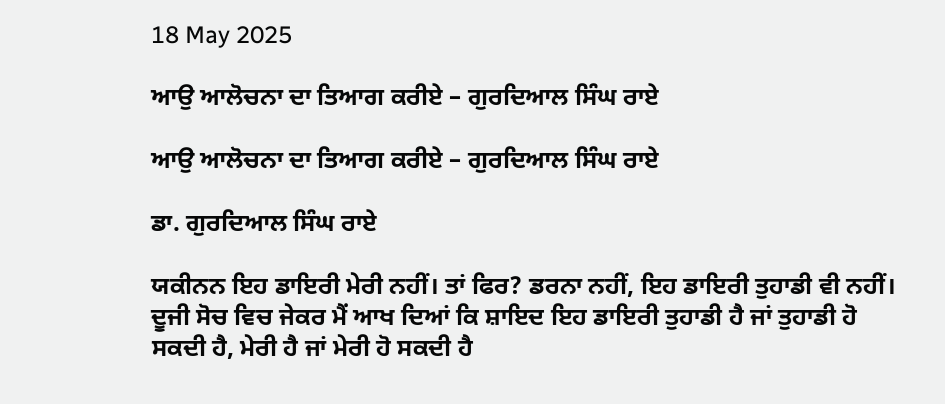18 May 2025

ਆਉ ਆਲੋਚਨਾ ਦਾ ਤਿਆਗ ਕਰੀਏ – ਗੁਰਦਿਆਲ ਸਿੰਘ ਰਾਏ

ਆਉ ਆਲੋਚਨਾ ਦਾ ਤਿਆਗ ਕਰੀਏ – ਗੁਰਦਿਆਲ ਸਿੰਘ ਰਾਏ

ਡਾ. ਗੁਰਦਿਆਲ ਸਿੰਘ ਰਾਏ

ਯਕੀਨਨ ਇਹ ਡਾਇਰੀ ਮੇਰੀ ਨਹੀਂ। ਤਾਂ ਫਿਰ? ਡਰਨਾ ਨਹੀਂ, ਇਹ ਡਾਇਰੀ ਤੁਹਾਡੀ ਵੀ ਨਹੀਂ। ਦੂਜੀ ਸੋਚ ਵਿਚ ਜੇਕਰ ਮੈਂ ਆਖ ਦਿਆਂ ਕਿ ਸ਼ਾਇਦ ਇਹ ਡਾਇਰੀ ਤੁਹਾਡੀ ਹੈ ਜਾਂ ਤੁਹਾਡੀ ਹੋ ਸਕਦੀ ਹੈ, ਮੇਰੀ ਹੈ ਜਾਂ ਮੇਰੀ ਹੋ ਸਕਦੀ ਹੈ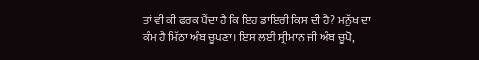ਤਾਂ ਵੀ ਕੀ ਫਰਕ ਪੈਂਦਾ ਹੈ ਕਿ ਇਹ ਡਾਇਰੀ ਕਿਸ ਦੀ ਹੈ? ਮਨੁੱਖ ਦਾ ਕੰਮ ਹੈ ਮਿੱਠਾ ਅੰਬ ਚੂਪਣਾ। ਇਸ ਲਈ ਸ੍ਰੀਮਾਨ ਜੀ ਅੰਬ ਚੂਪੋ,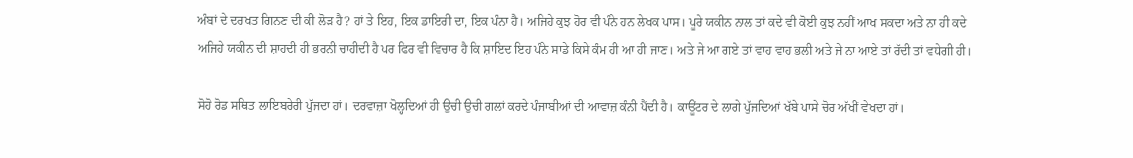ਅੰਬਾਂ ਦੇ ਦਰਖਤ ਗਿਨਣ ਦੀ ਕੀ ਲੋੜ ਹੈ? ਹਾਂ ਤੇ ਇਹ, ਇਕ ਡਾਇਰੀ ਦਾ, ਇਕ ਪੰਨਾ ਹੈ। ਅਜਿਹੇ ਕੁਝ ਹੋਰ ਵੀ ਪੰਨੇ ਹਨ ਲੇਖਕ ਪਾਸ। ਪੂਰੇ ਯਕੀਨ ਨਾਲ ਤਾਂ ਕਦੇ ਵੀ ਕੋਈ ਕੁਝ ਨਹੀਂ ਆਖ ਸਕਦਾ ਅਤੇ ਨਾ ਹੀ ਕਦੇ ਅਜਿਹੇ ਯਕੀਨ ਦੀ ਸ਼ਾਹਦੀ ਹੀ ਭਰਨੀ ਚਾਹੀਦੀ ਹੈ ਪਰ ਫਿਰ ਵੀ ਵਿਚਾਰ ਹੈ ਕਿ ਸ਼ਾਇਦ ਇਹ ਪੰਨੇ ਸਾਡੇ ਕਿਸੇ ਕੰਮ ਹੀ ਆ ਹੀ ਜਾਣ। ਅਤੇ ਜੇ ਆ ਗਏ ਤਾਂ ਵਾਹ ਵਾਹ ਭਲੀ ਅਤੇ ਜੇ ਨਾ ਆਏ ਤਾਂ ਰੱਦੀ ਤਾਂ ਵਧੇਗੀ ਹੀ।

ਸੋਹੋ ਰੋਡ ਸਥਿਤ ਲਾਇਬਰੇਰੀ ਪੁੱਜਦਾ ਹਾਂ। ਦਰਵਾਜ਼ਾ ਖੋਲ੍ਹਦਿਆਂ ਹੀ ਉਚੀ ਉਚੀ ਗਲਾਂ ਕਰਦੇ ਪੰਜਾਬੀਆਂ ਦੀ ਆਵਾਜ਼ ਕੰਨੀ ਪੈਂਦੀ ਹੈ। ਕਾਊਂਟਰ ਦੇ ਲਾਗੇ ਪੁੱਜਦਿਆਂ ਖੱਬੇ ਪਾਸੇ ਚੋਰ ਅੱਖੀਂ ਵੇਖਦਾ ਹਾਂ।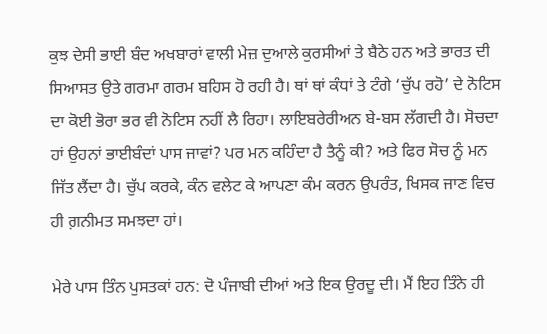ਕੁਝ ਦੇਸੀ ਭਾਈ ਬੰਦ ਅਖਬਾਰਾਂ ਵਾਲੀ ਮੇਜ਼ ਦੁਆਲੇ ਕੁਰਸੀਆਂ ਤੇ ਬੈਠੇ ਹਨ ਅਤੇ ਭਾਰਤ ਦੀ ਸਿਆਸਤ ਉਤੇ ਗਰਮਾ ਗਰਮ ਬਹਿਸ ਹੋ ਰਹੀ ਹੈ। ਥਾਂ ਥਾਂ ਕੰਧਾਂ ਤੇ ਟੰਗੇ ‘ਚੁੱਪ ਰਹੋ’ ਦੇ ਨੋਟਿਸ ਦਾ ਕੋਈ ਭੋਰਾ ਭਰ ਵੀ ਨੋਟਿਸ ਨਹੀਂ ਲੈ ਰਿਹਾ। ਲਾਇਬਰੇਰੀਅਨ ਬੇ-ਬਸ ਲੱਗਦੀ ਹੈ। ਸੋਚਦਾ ਹਾਂ ਉਹਨਾਂ ਭਾਈਬੰਦਾਂ ਪਾਸ ਜਾਵਾਂ? ਪਰ ਮਨ ਕਹਿੰਦਾ ਹੈ ਤੈਨੂੰ ਕੀ? ਅਤੇ ਫਿਰ ਸੋਚ ਨੂੰ ਮਨ ਜਿੱਤ ਲੈਂਦਾ ਹੈ। ਚੁੱਪ ਕਰਕੇ, ਕੰਨ ਵਲੇਟ ਕੇ ਆਪਣਾ ਕੰਮ ਕਰਨ ਉਪਰੰਤ, ਖਿਸਕ ਜਾਣ ਵਿਚ ਹੀ ਗ਼ਨੀਮਤ ਸਮਝਦਾ ਹਾਂ।

ਮੇਰੇ ਪਾਸ ਤਿੰਨ ਪੁਸਤਕਾਂ ਹਨ: ਦੋ ਪੰਜਾਬੀ ਦੀਆਂ ਅਤੇ ਇਕ ਉਰਦੂ ਦੀ। ਮੈਂ ਇਹ ਤਿੰਨੇ ਹੀ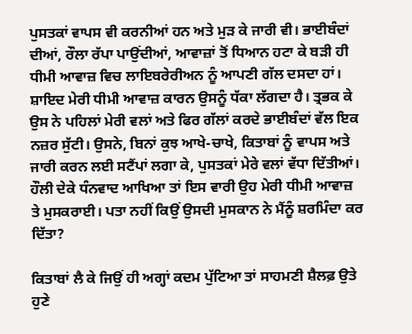ਪੁਸਤਕਾਂ ਵਾਪਸ ਵੀ ਕਰਨੀਆਂ ਹਨ ਅਤੇ ਮੁੜ ਕੇ ਜਾਰੀ ਵੀ। ਭਾਈਬੰਦਾਂ ਦੀਆਂ, ਰੌਲਾ ਰੱਪਾ ਪਾਉਂਦੀਆਂ, ਆਵਾਜ਼ਾਂ ਤੋਂ ਧਿਆਨ ਹਟਾ ਕੇ ਬੜੀ ਹੀ ਧੀਮੀ ਆਵਾਜ਼ ਵਿਚ ਲਾਇਬਰੇਰੀਅਨ ਨੂੰ ਆਪਣੀ ਗੱਲ ਦਸਦਾ ਹਾਂ। ਸ਼ਾਇਦ ਮੇਰੀ ਧੀਮੀ ਆਵਾਜ਼ ਕਾਰਨ ਉਸਨੂੰ ਧੱਕਾ ਲੱਗਦਾ ਹੈ। ਤ੍ਰਭਕ ਕੇ ਉਸ ਨੇ ਪਹਿਲਾਂ ਮੇਰੀ ਵਲਾਂ ਅਤੇ ਫਿਰ ਗੱਲਾਂ ਕਰਦੇ ਭਾਈਬੰਦਾਂ ਵੱਲ ਇਕ ਨਜ਼ਰ ਸੁੱਟੀ। ਉਸਨੇ, ਬਿਨਾਂ ਕੁਝ ਆਖੇ-ਚਾਖੇ, ਕਿਤਾਬਾਂ ਨੂੰ ਵਾਪਸ ਅਤੇ ਜਾਰੀ ਕਰਨ ਲਈ ਸਟੈਂਪਾਂ ਲਗਾ ਕੇ, ਪੁਸਤਕਾਂ ਮੇਰੇ ਵਲਾਂ ਵੱਧਾ ਦਿੱਤੀਆਂ। ਹੌਲੀ ਦੇਕੇ ਧੰਨਵਾਦ ਆਖਿਆ ਤਾਂ ਇਸ ਵਾਰੀ ਉਹ ਮੇਰੀ ਧੀਮੀ ਆਵਾਜ਼ ਤੇ ਮੁਸਕਰਾਈ। ਪਤਾ ਨਹੀਂ ਕਿਉਂ ਉਸਦੀ ਮੁਸਕਾਨ ਨੇ ਮੈਂਨੂੰ ਸ਼ਰਮਿੰਦਾ ਕਰ ਦਿੱਤਾ?

ਕਿਤਾਬਾਂ ਲੈ ਕੇ ਜਿਉਂ ਹੀ ਅਗ੍ਹਾਂ ਕਦਮ ਪੁੱਟਿਆ ਤਾਂ ਸਾਹਮਣੀ ਸ਼ੈਲਫ਼ ਉਤੇ ਹੁਣੇ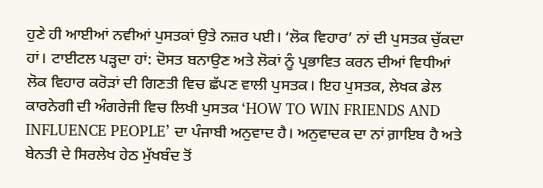ਹੁਣੇ ਹੀ ਆਈਆਂ ਨਵੀਆਂ ਪੁਸਤਕਾਂ ਉਤੇ ਨਜ਼ਰ ਪਈ। ‘ਲੋਕ ਵਿਹਾਰ’ ਨਾਂ ਦੀ ਪੁਸਤਕ ਚੁੱਕਦਾ ਹਾਂ। ਟਾਈਟਲ ਪੜ੍ਹਦਾ ਹਾਂ: ਦੋਸਤ ਬਨਾਉਣ ਅਤੇ ਲੋਕਾਂ ਨੂੰ ਪ੍ਰਭਾਵਿਤ ਕਰਨ ਦੀਆਂ ਵਿਧੀਆਂ ਲੋਕ ਵਿਹਾਰ ਕਰੋੜਾਂ ਦੀ ਗਿਣਤੀ ਵਿਚ ਛੱਪਣ ਵਾਲੀ ਪੁਸਤਕ। ਇਹ ਪੁਸਤਕ, ਲੇਖਕ ਡੇਲ ਕਾਰਨੇਗੀ ਦੀ ਅੰਗਰੇਜੀ ਵਿਚ ਲਿਖੀ ਪੁਸਤਕ ‘HOW TO WIN FRIENDS AND INFLUENCE PEOPLE’ ਦਾ ਪੰਜਾਬੀ ਅਨੁਵਾਦ ਹੈ। ਅਨੁਵਾਦਕ ਦਾ ਨਾਂ ਗ਼ਾਇਬ ਹੈ ਅਤੇ ਬੇਨਤੀ ਦੇ ਸਿਰਲੇਖ ਹੇਠ ਮੁੱਖਬੰਦ ਤੋਂ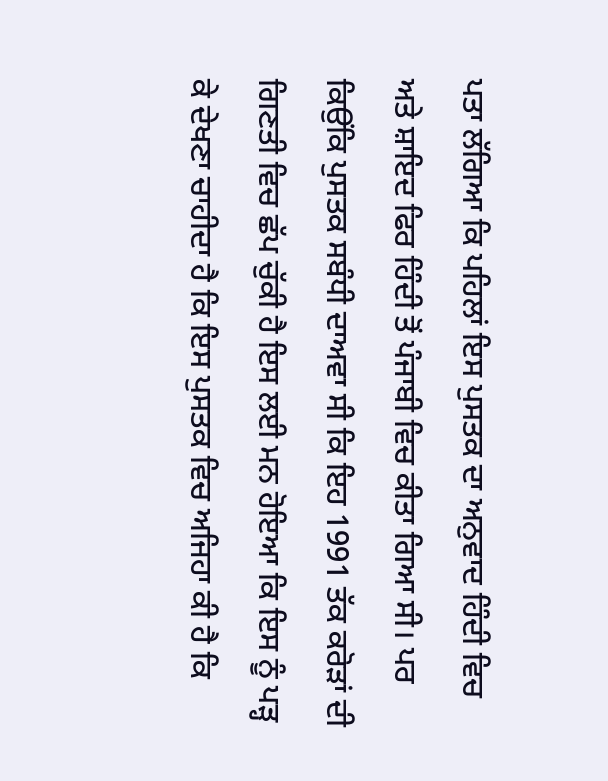ਪਤਾ ਲੱਗਿਆ ਕਿ ਪਹਿਲਾਂ ਇਸ ਪੁਸਤਕ ਦਾ ਅਨੁਵਾਦ ਹਿੰਦੀ ਵਿਚ ਅਤੇ ਸ਼ਾਇਦ ਫਿਰ ਹਿੰਦੀ ਤੋਂ ਪੰਜਾਬੀ ਵਿਚ ਕੀਤਾ ਗਿਆ ਸੀ। ਪਰ ਕਿਉਂਕਿ ਪੁਸਤਕ ਸਬੰਧੀ ਦਾਅਵਾ ਸੀ ਕਿ ਇਹ 1991 ਤੱਕ ਕਰੋੜਾਂ ਦੀ ਗਿਣਤੀ ਵਿਚ ਛੱਪ ਚੁੱਕੀ ਹੈ ਇਸ ਲਈ ਮਨ ਹੋਇਆ ਕਿ ਇਸ ਨੂੰ ਪੜ੍ਹ ਕੇ ਦੇਖਣਾ ਚਾਹੀਦਾ ਹੈ ਕਿ ਇਸ ਪੁਸਤਕ ਵਿਚ ਅਜਿਹਾ ਕੀ ਹੈ ਕਿ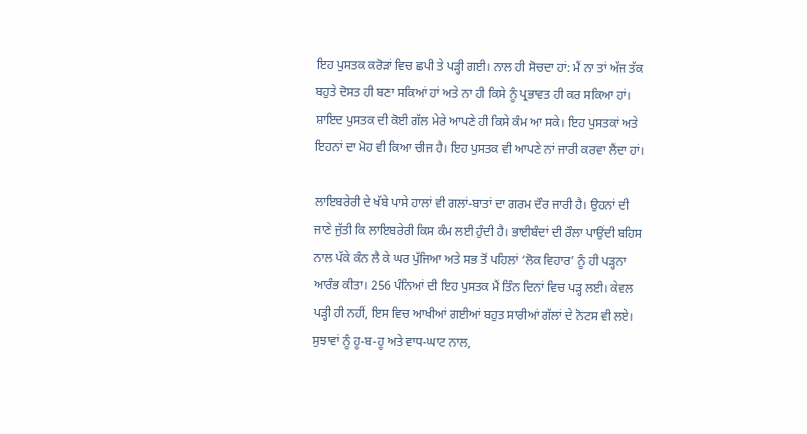ਇਹ ਪੁਸਤਕ ਕਰੋੜਾਂ ਵਿਚ ਛਪੀ ਤੇ ਪੜ੍ਹੀ ਗਈ। ਨਾਲ ਹੀ ਸੋਚਦਾ ਹਾਂ: ਮੈਂ ਨਾ ਤਾਂ ਅੱਜ ਤੱਕ ਬਹੁਤੇ ਦੋਸਤ ਹੀ ਬਣਾ ਸਕਿਆਂ ਹਾਂ ਅਤੇ ਨਾ ਹੀ ਕਿਸੇ ਨੂੰ ਪ੍ਰਭਾਵਤ ਹੀ ਕਰ ਸਕਿਆ ਹਾਂ। ਸ਼ਾਇਦ ਪੁਸਤਕ ਦੀ ਕੋਈ ਗੱਲ ਮੇਰੇ ਆਪਣੇ ਹੀ ਕਿਸੇ ਕੰਮ ਆ ਸਕੇ। ਇਹ ਪੁਸਤਕਾਂ ਅਤੇ ਇਹਨਾਂ ਦਾ ਮੋਹ ਵੀ ਕਿਆ ਚੀਜ ਹੈ। ਇਹ ਪੁਸਤਕ ਵੀ ਆਪਣੇ ਨਾਂ ਜਾਰੀ ਕਰਵਾ ਲੈਂਦਾ ਹਾਂ।

ਲਾਇਬਰੇਰੀ ਦੇ ਖੱਬੇ ਪਾਸੇ ਹਾਲਾਂ ਵੀ ਗਲਾਂ-ਬਾਤਾਂ ਦਾ ਗਰਮ ਦੌਰ ਜਾਰੀ ਹੈ। ਉਹਨਾਂ ਦੀ ਜਾਣੇ ਜੁੱਤੀ ਕਿ ਲਾਇਬਰੇਰੀ ਕਿਸ ਕੰਮ ਲਈ ਹੁੰਦੀ ਹੈ। ਭਾਈਬੰਦਾਂ ਦੀ ਰੌਲਾ ਪਾਉਂਦੀ ਬਹਿਸ ਨਾਲ ਪੱਕੇ ਕੰਨ ਲੈ ਕੇ ਘਰ ਪੁੱਜਿਆ ਅਤੇ ਸਭ ਤੋਂ ਪਹਿਲਾਂ ‘ਲੋਕ ਵਿਹਾਰ’ ਨੂੰ ਹੀ ਪੜ੍ਹਨਾ ਆਰੰਭ ਕੀਤਾ। 256 ਪੰਨਿਆਂ ਦੀ ਇਹ ਪੁਸਤਕ ਮੈਂ ਤਿੰਨ ਦਿਨਾਂ ਵਿਚ ਪੜ੍ਹ ਲਈ। ਕੇਵਲ ਪੜ੍ਹੀ ਹੀ ਨਹੀਂ, ਇਸ ਵਿਚ ਆਖੀਆਂ ਗਈਆਂ ਬਹੁਤ ਸਾਰੀਆਂ ਗੱਲਾਂ ਦੇ ਨੋਟਸ ਵੀ ਲਏ। ਸੁਝਾਵਾਂ ਨੂੰ ਹੂ-ਬ-ਹੂ ਅਤੇ ਵਾਧ-ਘਾਟ ਨਾਲ,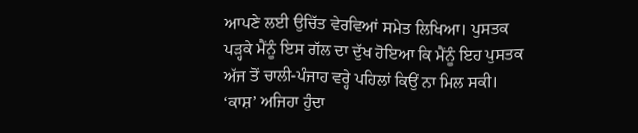ਆਪਣੇ ਲਈ ਉਚਿੱਤ ਵੇਰਵਿਆਂ ਸਮੇਤ ਲਿਖਿਆ। ਪੁਸਤਕ ਪੜ੍ਹਕੇ ਮੈਂਨੂੰ ਇਸ ਗੱਲ ਦਾ ਦੁੱਖ ਹੋਇਆ ਕਿ ਮੈਂਨੂੰ ਇਹ ਪੁਸਤਕ ਅੱਜ ਤੋਂ ਚਾਲੀ-ਪੰਜਾਹ ਵਰ੍ਹੇ ਪਹਿਲਾਂ ਕਿਉਂ ਨਾ ਮਿਲ ਸਕੀ। ‘ਕਾਸ਼’ ਅਜਿਹਾ ਹੁੰਦਾ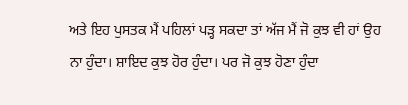ਅਤੇ ਇਹ ਪੁਸਤਕ ਮੈਂ ਪਹਿਲਾਂ ਪੜ੍ਹ ਸਕਦਾ ਤਾਂ ਅੱਜ ਮੈਂ ਜੋ ਕੁਝ ਵੀ ਹਾਂ ਉਹ ਨਾ ਹੁੰਦਾ। ਸ਼ਾਇਦ ਕੁਝ ਹੋਰ ਹੁੰਦਾ। ਪਰ ਜੋ ਕੁਝ ਹੋਣਾ ਹੁੰਦਾ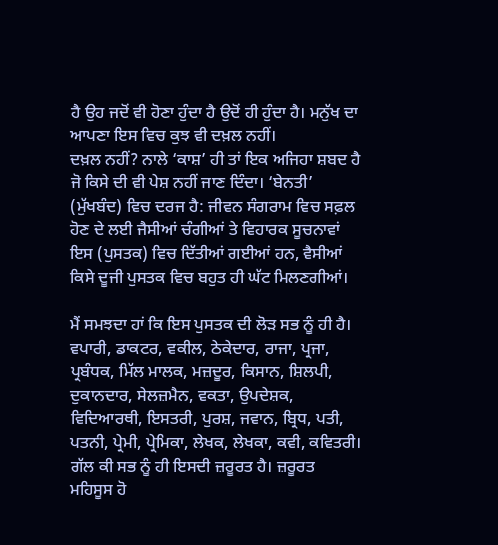ਹੈ ਉਹ ਜਦੋਂ ਵੀ ਹੋਣਾ ਹੁੰਦਾ ਹੈ ਉਦੋਂ ਹੀ ਹੁੰਦਾ ਹੈ। ਮਨੁੱਖ ਦਾ ਆਪਣਾ ਇਸ ਵਿਚ ਕੁਝ ਵੀ ਦਖ਼ਲ ਨਹੀਂ।
ਦਖ਼ਲ ਨਹੀਂ? ਨਾਲੇ ‘ਕਾਸ਼’ ਹੀ ਤਾਂ ਇਕ ਅਜਿਹਾ ਸ਼ਬਦ ਹੈ ਜੋ ਕਿਸੇ ਦੀ ਵੀ ਪੇਸ਼ ਨਹੀਂ ਜਾਣ ਦਿੰਦਾ। ‘ਬੇਨਤੀ’ (ਮੁੱਖਬੰਦ) ਵਿਚ ਦਰਜ ਹੈ: ਜੀਵਨ ਸੰਗਰਾਮ ਵਿਚ ਸਫ਼ਲ ਹੋਣ ਦੇ ਲਈ ਜੈਸੀਆਂ ਚੰਗੀਆਂ ਤੇ ਵਿਹਾਰਕ ਸੂਚਨਾਵਾਂ ਇਸ (ਪੁਸਤਕ) ਵਿਚ ਦਿੱਤੀਆਂ ਗਈਆਂ ਹਨ, ਵੈਸੀਆਂ ਕਿਸੇ ਦੂਜੀ ਪੁਸਤਕ ਵਿਚ ਬਹੁਤ ਹੀ ਘੱਟ ਮਿਲਣਗੀਆਂ।

ਮੈਂ ਸਮਝਦਾ ਹਾਂ ਕਿ ਇਸ ਪੁਸਤਕ ਦੀ ਲੋੜ ਸਭ ਨੂੰ ਹੀ ਹੈ। ਵਪਾਰੀ, ਡਾਕਟਰ, ਵਕੀਲ, ਠੇਕੇਦਾਰ, ਰਾਜਾ, ਪ੍ਰਜਾ, ਪ੍ਰਬੰਧਕ, ਮਿੱਲ ਮਾਲਕ, ਮਜ਼ਦੂਰ, ਕਿਸਾਨ, ਸ਼ਿਲਪੀ, ਦੁਕਾਨਦਾਰ, ਸੇਲਜ਼ਮੈਨ, ਵਕਤਾ, ਉਪਦੇਸ਼ਕ, ਵਿਦਿਆਰਥੀ, ਇਸਤਰੀ, ਪੁਰਸ਼, ਜਵਾਨ, ਬ੍ਰਿਧ, ਪਤੀ, ਪਤਨੀ, ਪ੍ਰੇਮੀ, ਪ੍ਰੇਮਿਕਾ, ਲੇਖਕ, ਲੇਖਕਾ, ਕਵੀ, ਕਵਿਤਰੀ। ਗੱਲ ਕੀ ਸਭ ਨੂੰ ਹੀ ਇਸਦੀ ਜ਼ਰੂਰਤ ਹੈ। ਜ਼ਰੂਰਤ ਮਹਿਸੂਸ ਹੋ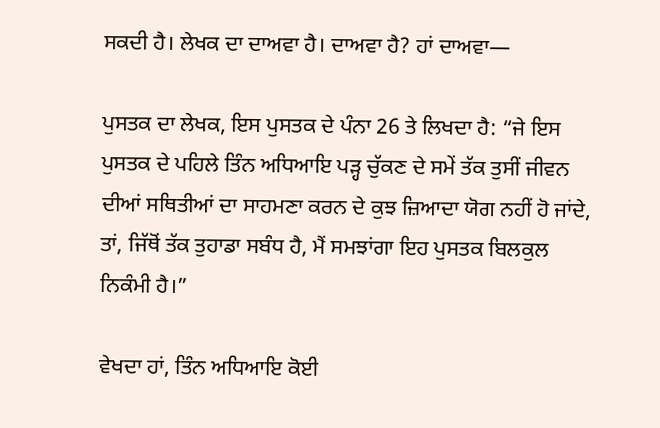ਸਕਦੀ ਹੈ। ਲੇਖਕ ਦਾ ਦਾਅਵਾ ਹੈ। ਦਾਅਵਾ ਹੈ? ਹਾਂ ਦਾਅਵਾ—

ਪੁਸਤਕ ਦਾ ਲੇਖਕ, ਇਸ ਪੁਸਤਕ ਦੇ ਪੰਨਾ 26 ਤੇ ਲਿਖਦਾ ਹੈ: “ਜੇ ਇਸ ਪੁਸਤਕ ਦੇ ਪਹਿਲੇ ਤਿੰਨ ਅਧਿਆਇ ਪੜ੍ਹ ਚੁੱਕਣ ਦੇ ਸਮੇਂ ਤੱਕ ਤੁਸੀਂ ਜੀਵਨ ਦੀਆਂ ਸਥਿਤੀਆਂ ਦਾ ਸਾਹਮਣਾ ਕਰਨ ਦੇ ਕੁਝ ਜ਼ਿਆਦਾ ਯੋਗ ਨਹੀਂ ਹੋ ਜਾਂਦੇ, ਤਾਂ, ਜਿੱਥੋਂ ਤੱਕ ਤੁਹਾਡਾ ਸਬੰਧ ਹੈ, ਮੈਂ ਸਮਝਾਂਗਾ ਇਹ ਪੁਸਤਕ ਬਿਲਕੁਲ ਨਿਕੰਮੀ ਹੈ।”

ਵੇਖਦਾ ਹਾਂ, ਤਿੰਨ ਅਧਿਆਇ ਕੋਈ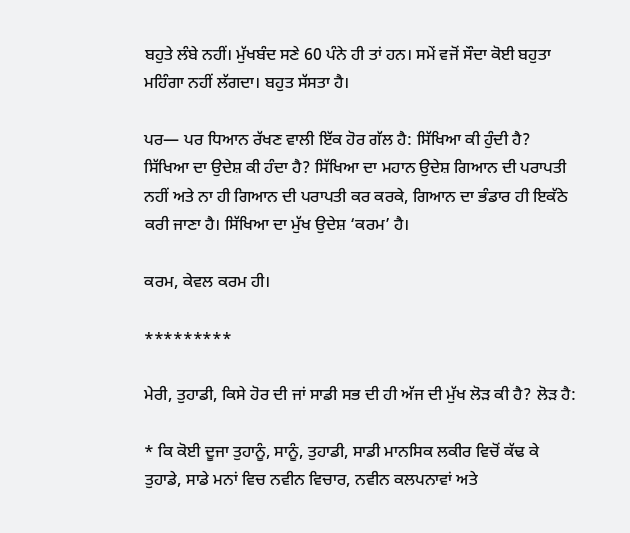ਬਹੁਤੇ ਲੰਬੇ ਨਹੀਂ। ਮੁੱਖਬੰਦ ਸਣੇ 60 ਪੰਨੇ ਹੀ ਤਾਂ ਹਨ। ਸਮੇਂ ਵਜੋਂ ਸੌਦਾ ਕੋਈ ਬਹੁਤਾ ਮਹਿੰਗਾ ਨਹੀਂ ਲੱਗਦਾ। ਬਹੁਤ ਸੱਸਤਾ ਹੈ।

ਪਰ— ਪਰ ਧਿਆਨ ਰੱਖਣ ਵਾਲੀ ਇੱਕ ਹੋਰ ਗੱਲ ਹੈ: ਸਿੱਖਿਆ ਕੀ ਹੁੰਦੀ ਹੈ? ਸਿੱਖਿਆ ਦਾ ਉਦੇਸ਼ ਕੀ ਹੰਦਾ ਹੈ? ਸਿੱਖਿਆ ਦਾ ਮਹਾਨ ਉਦੇਸ਼ ਗਿਆਨ ਦੀ ਪਰਾਪਤੀ ਨਹੀਂ ਅਤੇ ਨਾ ਹੀ ਗਿਆਨ ਦੀ ਪਰਾਪਤੀ ਕਰ ਕਰਕੇ, ਗਿਆਨ ਦਾ ਭੰਡਾਰ ਹੀ ਇਕੱਠੇ ਕਰੀ ਜਾਣਾ ਹੈ। ਸਿੱਖਿਆ ਦਾ ਮੁੱਖ ਉਦੇਸ਼ ‘ਕਰਮ’ ਹੈ।

ਕਰਮ, ਕੇਵਲ ਕਰਮ ਹੀ।

*********

ਮੇਰੀ, ਤੁਹਾਡੀ, ਕਿਸੇ ਹੋਰ ਦੀ ਜਾਂ ਸਾਡੀ ਸਭ ਦੀ ਹੀ ਅੱਜ ਦੀ ਮੁੱਖ ਲੋੜ ਕੀ ਹੈ? ਲੋੜ ਹੈ:

* ਕਿ ਕੋਈ ਦੂਜਾ ਤੁਹਾਨੂੰ, ਸਾਨੂੰ, ਤੁਹਾਡੀ, ਸਾਡੀ ਮਾਨਸਿਕ ਲਕੀਰ ਵਿਚੋਂ ਕੱਢ ਕੇ ਤੁਹਾਡੇ, ਸਾਡੇ ਮਨਾਂ ਵਿਚ ਨਵੀਨ ਵਿਚਾਰ, ਨਵੀਨ ਕਲਪਨਾਵਾਂ ਅਤੇ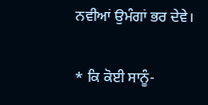ਨਵੀਆਂ ਉਮੰਗਾਂ ਭਰ ਦੇਵੇ।

* ਕਿ ਕੋਈ ਸਾਨੂੰ-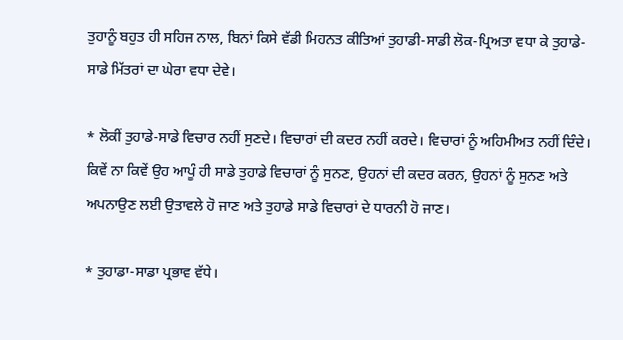ਤੁਹਾਨੂੰ ਬਹੁਤ ਹੀ ਸਹਿਜ ਨਾਲ, ਬਿਨਾਂ ਕਿਸੇ ਵੱਡੀ ਮਿਹਨਤ ਕੀਤਿਆਂ ਤੁਹਾਡੀ-ਸਾਡੀ ਲੋਕ-ਪ੍ਰਿਅਤਾ ਵਧਾ ਕੇ ਤੁਹਾਡੇ-ਸਾਡੇ ਮਿੱਤਰਾਂ ਦਾ ਘੇਰਾ ਵਧਾ ਦੇਵੇ।

* ਲੋਕੀਂ ਤੁਹਾਡੇ-ਸਾਡੇ ਵਿਚਾਰ ਨਹੀਂ ਸੁਣਦੇ। ਵਿਚਾਰਾਂ ਦੀ ਕਦਰ ਨਹੀਂ ਕਰਦੇ। ਵਿਚਾਰਾਂ ਨੂੰ ਅਹਿਮੀਅਤ ਨਹੀਂ ਦਿੰਦੇ। ਕਿਵੇਂ ਨਾ ਕਿਵੇਂ ਉਹ ਆਪੂੰ ਹੀ ਸਾਡੇ ਤੁਹਾਡੇ ਵਿਚਾਰਾਂ ਨੂੰ ਸੁਨਣ, ਉਹਨਾਂ ਦੀ ਕਦਰ ਕਰਨ, ਉਹਨਾਂ ਨੂੰ ਸੁਨਣ ਅਤੇ ਅਪਨਾਉਣ ਲਈ ਉਤਾਵਲੇ ਹੋ ਜਾਣ ਅਤੇ ਤੁਹਾਡੇ ਸਾਡੇ ਵਿਚਾਰਾਂ ਦੇ ਧਾਰਨੀ ਹੋ ਜਾਣ।

* ਤੁਹਾਡਾ-ਸਾਡਾ ਪ੍ਰਭਾਵ ਵੱਧੇ।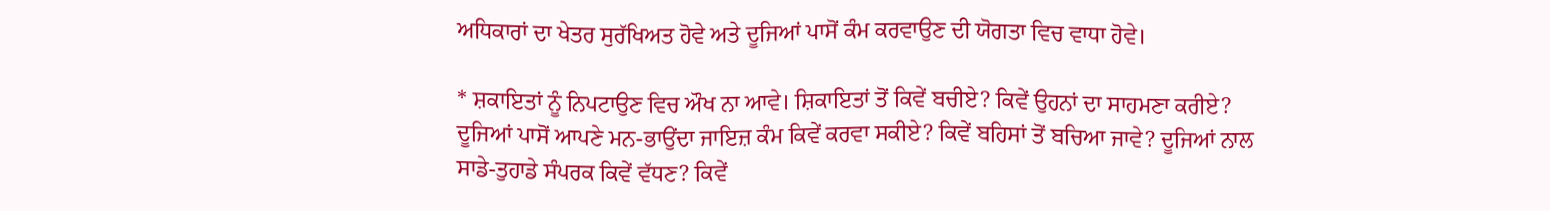ਅਧਿਕਾਰਾਂ ਦਾ ਖੇਤਰ ਸੁਰੱਖਿਅਤ ਹੋਵੇ ਅਤੇ ਦੂਜਿਆਂ ਪਾਸੋਂ ਕੰਮ ਕਰਵਾਉਣ ਦੀ ਯੋਗਤਾ ਵਿਚ ਵਾਧਾ ਹੋਵੇ।

* ਸ਼ਕਾਇਤਾਂ ਨੂੰ ਨਿਪਟਾਉਣ ਵਿਚ ਔਖ ਨਾ ਆਵੇ। ਸ਼ਿਕਾਇਤਾਂ ਤੋਂ ਕਿਵੇਂ ਬਚੀਏ? ਕਿਵੇਂ ਉਹਨਾਂ ਦਾ ਸਾਹਮਣਾ ਕਰੀਏ? ਦੂਜਿਆਂ ਪਾਸੋਂ ਆਪਣੇ ਮਨ-ਭਾਉਂਦਾ ਜਾਇਜ਼ ਕੰਮ ਕਿਵੇਂ ਕਰਵਾ ਸਕੀਏ? ਕਿਵੇਂ ਬਹਿਸਾਂ ਤੋਂ ਬਚਿਆ ਜਾਵੇ? ਦੂਜਿਆਂ ਨਾਲ ਸਾਡੇ-ਤੁਹਾਡੇ ਸੰਪਰਕ ਕਿਵੇਂ ਵੱਧਣ? ਕਿਵੇਂ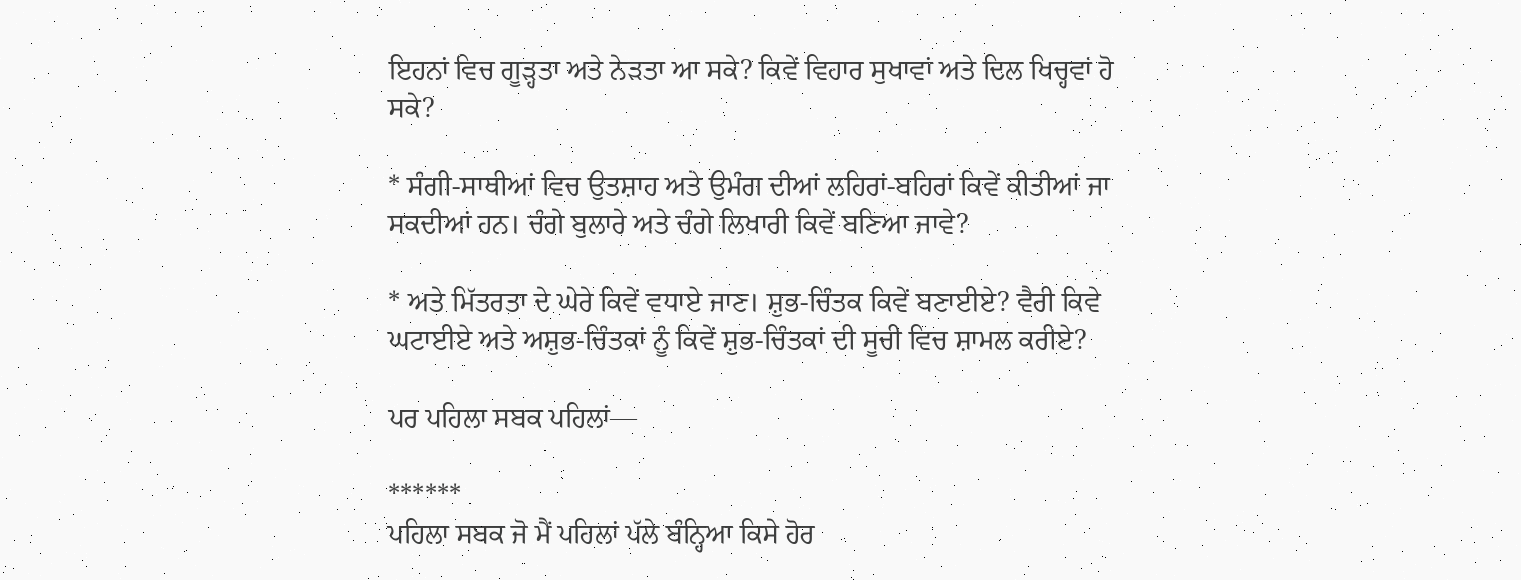ਇਹਨਾਂ ਵਿਚ ਗੂੜ੍ਹਤਾ ਅਤੇ ਨੇੜਤਾ ਆ ਸਕੇ? ਕਿਵੇਂ ਵਿਹਾਰ ਸੁਖਾਵਾਂ ਅਤੇ ਦਿਲ ਖਿਚ੍ਹਵਾਂ ਹੋ ਸਕੇ?

* ਸੰਗੀ-ਸਾਥੀਆਂ ਵਿਚ ਉਤਸ਼ਾਹ ਅਤੇ ਉਮੰਗ ਦੀਆਂ ਲਹਿਰਾਂ-ਬਹਿਰਾਂ ਕਿਵੇਂ ਕੀਤੀਆਂ ਜਾ ਸਕਦੀਆਂ ਹਨ। ਚੰਗੇ ਬੁਲਾਰੇ ਅਤੇ ਚੰਗੇ ਲਿਖਾਰੀ ਕਿਵੇਂ ਬਣਿਆ ਜਾਵੇ?

* ਅਤੇ ਮਿੱਤਰਤਾ ਦੇ ਘੇਰੇ ਕਿਵੇਂ ਵਧਾਏ ਜਾਣ। ਸ਼ੁਭ-ਚਿੰਤਕ ਕਿਵੇਂ ਬਣਾਈਏ? ਵੈਰੀ ਕਿਵੇ ਘਟਾਈਏ ਅਤੇ ਅਸ਼ੁਭ-ਚਿੰਤਕਾਂ ਨੂੰ ਕਿਵੇਂ ਸ਼ੁਭ-ਚਿੰਤਕਾਂ ਦੀ ਸੂਚੀ ਵਿਚ ਸ਼ਾਮਲ ਕਰੀਏ?

ਪਰ ਪਹਿਲਾ ਸਬਕ ਪਹਿਲਾਂ—

******
ਪਹਿਲਾ ਸਬਕ ਜੋ ਮੈਂ ਪਹਿਲਾਂ ਪੱਲੇ ਬੰਨ੍ਹਿਆ ਕਿਸੇ ਹੋਰ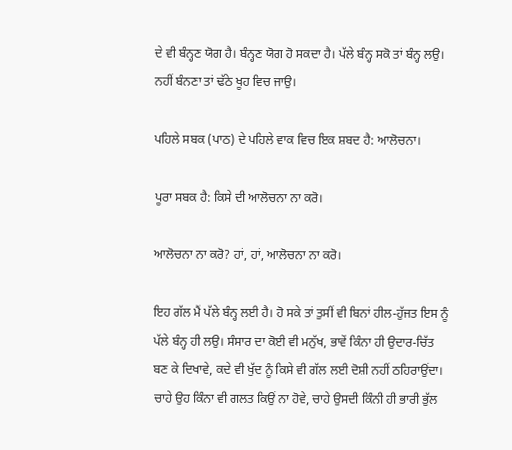ਦੇ ਵੀ ਬੰਨ੍ਹਣ ਯੋਗ ਹੈ। ਬੰਨ੍ਹਣ ਯੋਗ ਹੋ ਸਕਦਾ ਹੈ। ਪੱਲੇ ਬੰਨ੍ਹ ਸਕੋ ਤਾਂ ਬੰਨ੍ਹ ਲਉ। ਨਹੀਂ ਬੰਨਣਾ ਤਾਂ ਢੱਠੇ ਖੂਹ ਵਿਚ ਜਾਉ।

ਪਹਿਲੇ ਸਬਕ (ਪਾਠ) ਦੇ ਪਹਿਲੇ ਵਾਕ ਵਿਚ ਇਕ ਸ਼ਬਦ ਹੈ: ਆਲੋਚਨਾ।

ਪੂਰਾ ਸਬਕ ਹੈ: ਕਿਸੇ ਦੀ ਆਲੋਚਨਾ ਨਾ ਕਰੋ।

ਆਲੋਚਨਾ ਨਾ ਕਰੋ? ਹਾਂ, ਹਾਂ, ਆਲੋਚਨਾ ਨਾ ਕਰੋ।

ਇਹ ਗੱਲ ਮੈਂ ਪੱਲੇ ਬੰਨ੍ਹ ਲਈ ਹੈ। ਹੋ ਸਕੇ ਤਾਂ ਤੁਸੀਂ ਵੀ ਬਿਨਾਂ ਹੀਲ-ਹੁੱਜਤ ਇਸ ਨੂੰ ਪੱਲੇ ਬੰਨ੍ਹ ਹੀ ਲਉ। ਸੰਸਾਰ ਦਾ ਕੋਈ ਵੀ ਮਨੁੱਖ, ਭਾਵੇਂ ਕਿੰਨਾ ਹੀ ਉਦਾਰ-ਚਿੱਤ ਬਣ ਕੇ ਦਿਖਾਵੇ, ਕਦੇ ਵੀ ਖੁੱਦ ਨੂੰ ਕਿਸੇ ਵੀ ਗੱਲ ਲਈ ਦੋਸ਼ੀ ਨਹੀਂ ਠਹਿਰਾਉਂਦਾ। ਚਾਹੇ ਉਹ ਕਿੰਨਾ ਵੀ ਗਲਤ ਕਿਉਂ ਨਾ ਹੋਵੇ, ਚਾਹੇ ਉਸਦੀ ਕਿੰਨੀ ਹੀ ਭਾਰੀ ਭੁੱਲ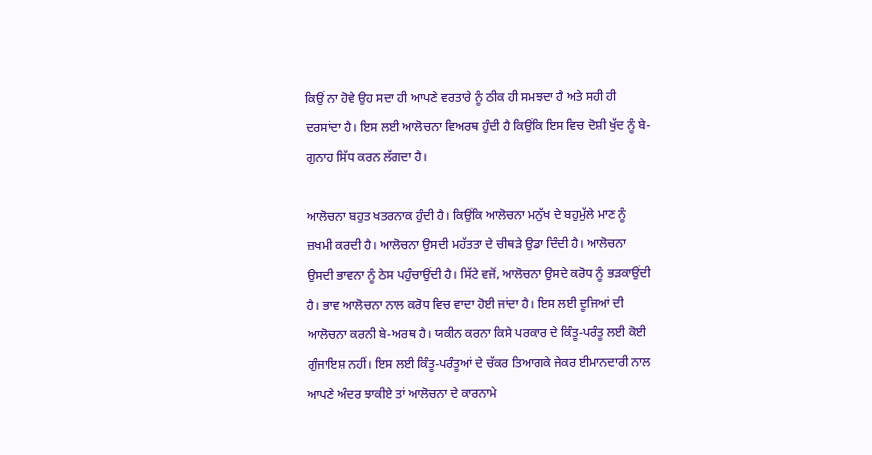ਕਿਉਂ ਨਾ ਹੋਵੇ ਉਹ ਸਦਾ ਹੀ ਆਪਣੇ ਵਰਤਾਰੇ ਨੂੰ ਠੀਕ ਹੀ ਸਮਝਦਾ ਹੈ ਅਤੇ ਸਹੀ ਹੀ ਦਰਸਾਂਦਾ ਹੈ। ਇਸ ਲਈ ਆਲੋਚਨਾ ਵਿਅਰਥ ਹੁੰਦੀ ਹੈ ਕਿਉਂਕਿ ਇਸ ਵਿਚ ਦੋਸ਼ੀ ਖੁੱਦ ਨੂੰ ਬੇ-ਗੁਨਾਹ ਸਿੱਧ ਕਰਨ ਲੱਗਦਾ ਹੈ।

ਆਲੋਚਨਾ ਬਹੁਤ ਖਤਰਨਾਕ ਹੁੰਦੀ ਹੈ। ਕਿਉਂਕਿ ਆਲੋਚਨਾ ਮਨੁੱਖ ਦੇ ਬਹੁਮੁੱਲੇ ਮਾਣ ਨੂੰ ਜ਼ਖਮੀ ਕਰਦੀ ਹੈ। ਆਲੋਚਨਾ ਉਸਦੀ ਮਹੱਤਤਾ ਦੇ ਚੀਥੜੇ ਉਡਾ ਦਿੰਦੀ ਹੈ। ਆਲੋਚਨਾ ਉਸਦੀ ਭਾਵਨਾ ਨੂੰ ਠੇਸ ਪਹੁੰਚਾਉਂਦੀ ਹੈ। ਸਿੱਟੇ ਵਜੋਂ, ਆਲੋਚਨਾ ਉਸਦੇ ਕਰੋਧ ਨੂੰ ਭੜਕਾਉਂਦੀ ਹੈ। ਭਾਵ ਆਲੋਚਨਾ ਨਾਲ ਕਰੋਧ ਵਿਚ ਵਾਦਾ ਹੋਈ ਜਾਂਦਾ ਹੈ। ਇਸ ਲਈ ਦੂਜਿਆਂ ਦੀ ਆਲੋਚਨਾ ਕਰਨੀ ਬੇ-ਅਰਥ ਹੈ। ਯਕੀਨ ਕਰਨਾ ਕਿਸੇ ਪਰਕਾਰ ਦੇ ਕਿੰਤੂ-ਪਰੰਤੂ ਲਈ ਕੋਈ ਗੁੰਜਾਇਸ਼ ਨਹੀਂ। ਇਸ ਲਈ ਕਿੰਤੂ-ਪਰੰਤੂਆਂ ਦੇ ਚੱਕਰ ਤਿਆਗਕੇ ਜੇਕਰ ਈਮਾਨਦਾਰੀ ਨਾਲ ਆਪਣੇ ਅੰਦਰ ਝਾਕੀਏ ਤਾਂ ਆਲੋਚਨਾ ਦੇ ਕਾਰਨਾਮੇ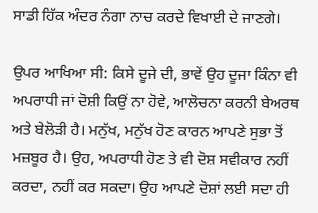ਸਾਡੀ ਹਿੱਕ ਅੰਦਰ ਨੰਗਾ ਨਾਚ ਕਰਦੇ ਵਿਖਾਈ ਦੇ ਜਾਣਗੇ।

ਉਪਰ ਆਖਿਆ ਸੀ: ਕਿਸੇ ਦੂਜੇ ਦੀ, ਭਾਵੇਂ ਉਹ ਦੂਜਾ ਕਿੰਨਾ ਵੀ ਅਪਰਾਧੀ ਜਾਂ ਦੋਸ਼ੀ ਕਿਉਂ ਨਾ ਹੋਵੇ, ਆਲੋਚਨਾ ਕਰਨੀ ਬੇਅਰਥ ਅਤੇ ਬੇਲੋੜੀ ਹੈ। ਮਨੁੱਖ, ਮਨੁੱਖ ਹੋਣ ਕਾਰਨ ਆਪਣੇ ਸੁਭਾ ਤੋਂ ਮਜ਼ਬੂਰ ਹੈ। ਉਹ, ਅਪਰਾਧੀ ਹੋਣ ਤੇ ਵੀ ਦੋਸ਼ ਸਵੀਕਾਰ ਨਹੀਂ ਕਰਦਾ, ਨਹੀਂ ਕਰ ਸਕਦਾ। ਉਹ ਆਪਣੇ ਦੋਸ਼ਾਂ ਲਈ ਸਦਾ ਹੀ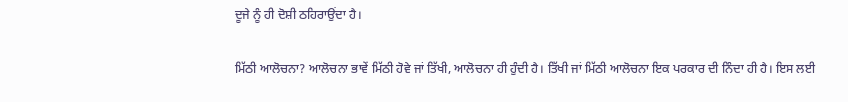ਦੂਜੇ ਨੂੰ ਹੀ ਦੋਸ਼ੀ ਠਹਿਰਾਉਂਦਾ ਹੈ।

ਮਿੱਠੀ ਆਲੋਚਨਾ? ਆਲੋਚਨਾ ਭਾਵੇਂ ਮਿੱਠੀ ਹੋਵੇ ਜਾਂ ਤਿੱਖੀ, ਆਲੋਚਨਾ ਹੀ ਹੁੰਦੀ ਹੈ। ਤਿੱਖੀ ਜਾਂ ਮਿੱਠੀ ਆਲੋਚਨਾ ਇਕ ਪਰਕਾਰ ਦੀ ਨਿੰਦਾ ਹੀ ਹੈ। ਇਸ ਲਈ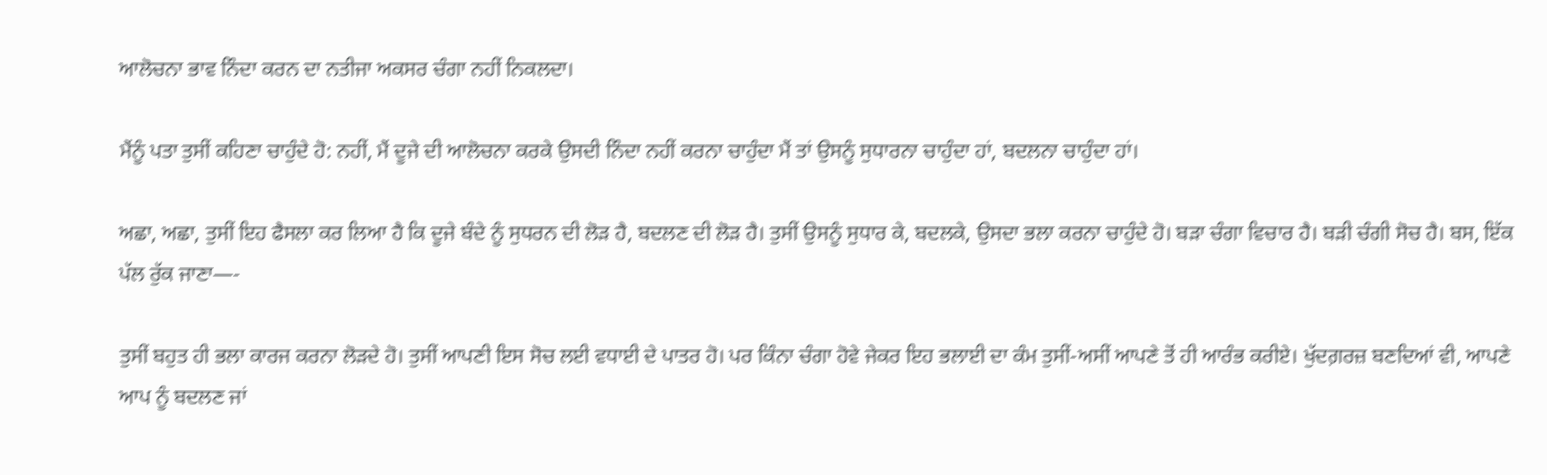ਆਲੋਚਨਾ ਭਾਵ ਨਿੰਦਾ ਕਰਨ ਦਾ ਨਤੀਜਾ ਅਕਸਰ ਚੰਗਾ ਨਹੀਂ ਨਿਕਲਦਾ।

ਮੈਂਨੂੰ ਪਤਾ ਤੁਸੀਂ ਕਹਿਣਾ ਚਾਹੁੰਦੇ ਹੋ: ਨਹੀਂ, ਮੈਂ ਦੂਜੇ ਦੀ ਆਲੋਚਨਾ ਕਰਕੇ ਉਸਦੀ ਨਿੰਦਾ ਨਹੀਂ ਕਰਨਾ ਚਾਹੁੰਦਾ ਮੈਂ ਤਾਂ ਉਸਨੂੰ ਸੁਧਾਰਨਾ ਚਾਹੁੰਦਾ ਹਾਂ, ਬਦਲਨਾ ਚਾਹੁੰਦਾ ਹਾਂ।

ਅਛਾ, ਅਛਾ, ਤੁਸੀਂ ਇਹ ਫੈਸਲਾ ਕਰ ਲਿਆ ਹੈ ਕਿ ਦੂਜੇ ਬੰਦੇ ਨੂੰ ਸੁਧਰਨ ਦੀ ਲੋੜ ਹੈ, ਬਦਲਣ ਦੀ ਲੋੜ ਹੈ। ਤੁਸੀਂ ਉਸਨੂੰ ਸੁਧਾਰ ਕੇ, ਬਦਲਕੇ, ਉਸਦਾ ਭਲਾ ਕਰਨਾ ਚਾਹੁੰਦੇ ਹੋ। ਬੜਾ ਚੰਗਾ ਵਿਚਾਰ ਹੈ। ਬੜੀ ਚੰਗੀ ਸੋਚ ਹੈ। ਬਸ, ਇੱਕ ਪੱਲ ਰੁੱਕ ਜਾਣਾ—-

ਤੁਸੀਂ ਬਹੁਤ ਹੀ ਭਲਾ ਕਾਰਜ ਕਰਨਾ ਲੋੜਦੇ ਹੋ। ਤੁਸੀਂ ਆਪਣੀ ਇਸ ਸੋਚ ਲਈ ਵਧਾਈ ਦੇ ਪਾਤਰ ਹੋ। ਪਰ ਕਿੰਨਾ ਚੰਗਾ ਹੋਵੇ ਜੇਕਰ ਇਹ ਭਲਾਈ ਦਾ ਕੰਮ ਤੁਸੀਂ-ਅਸੀਂ ਆਪਣੇ ਤੋਂ ਹੀ ਆਰੰਭ ਕਰੀਏ। ਖੁੱਦਗ਼ਰਜ਼ ਬਣਦਿਆਂ ਵੀ, ਆਪਣੇ ਆਪ ਨੂੰ ਬਦਲਣ ਜਾਂ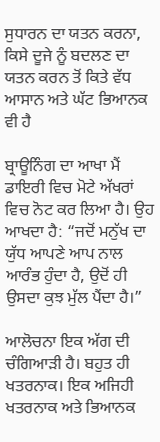ਸੁਧਾਰਨ ਦਾ ਯਤਨ ਕਰਨਾ, ਕਿਸੇ ਦੂਜੇ ਨੂੰ ਬਦਲਣ ਦਾ ਯਤਨ ਕਰਨ ਤੋਂ ਕਿਤੇ ਵੱਧ ਆਸਾਨ ਅਤੇ ਘੱਟ ਭਿਆਨਕ ਵੀ ਹੈ

ਬ੍ਰਾਊਨਿੰਗ ਦਾ ਆਖਾ ਮੈਂ ਡਾਇਰੀ ਵਿਚ ਮੋਟੇ ਅੱਖਰਾਂ ਵਿਚ ਨੋਟ ਕਰ ਲਿਆ ਹੈ। ਉਹ ਆਖਦਾ ਹੈ: “ਜਦੋਂ ਮਨੁੱਖ ਦਾ ਯੁੱਧ ਆਪਣੇ ਆਪ ਨਾਲ ਆਰੰਭ ਹੁੰਦਾ ਹੈ, ਉਦੋਂ ਹੀ ਉਸਦਾ ਕੁਝ ਮੁੱਲ ਪੈਂਦਾ ਹੈ।”

ਆਲੋਚਨਾ ਇਕ ਅੱਗ ਦੀ ਚੰਗਿਆੜੀ ਹੈ। ਬਹੁਤ ਹੀ ਖਤਰਨਾਕ। ਇਕ ਅਜਿਹੀ ਖਤਰਨਾਕ ਅਤੇ ਭਿਆਨਕ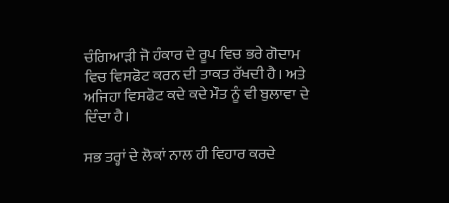ਚੰਗਿਆੜੀ ਜੋ ਹੰਕਾਰ ਦੇ ਰੂਪ ਵਿਚ ਭਰੇ ਗੋਦਾਮ ਵਿਚ ਵਿਸਫੋਟ ਕਰਨ ਦੀ ਤਾਕਤ ਰੱਖਦੀ ਹੈ। ਅਤੇ ਅਜਿਹਾ ਵਿਸਫੋਟ ਕਦੇ ਕਦੇ ਮੌਤ ਨੂੰ ਵੀ ਬੁਲਾਵਾ ਦੇ ਦਿੰਦਾ ਹੈ।

ਸਭ ਤਰ੍ਹਾਂ ਦੇ ਲੋਕਾਂ ਨਾਲ ਹੀ ਵਿਹਾਰ ਕਰਦੇ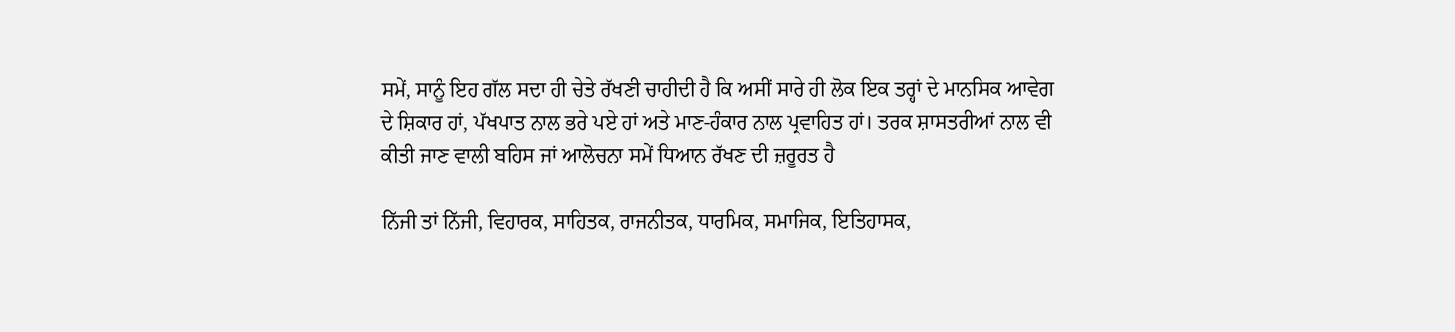ਸਮੇਂ, ਸਾਨੂੰ ਇਹ ਗੱਲ ਸਦਾ ਹੀ ਚੇਤੇ ਰੱਖਣੀ ਚਾਹੀਦੀ ਹੈ ਕਿ ਅਸੀਂ ਸਾਰੇ ਹੀ ਲੋਕ ਇਕ ਤਰ੍ਹਾਂ ਦੇ ਮਾਨਸਿਕ ਆਵੇਗ ਦੇ ਸ਼ਿਕਾਰ ਹਾਂ, ਪੱਖਪਾਤ ਨਾਲ ਭਰੇ ਪਏ ਹਾਂ ਅਤੇ ਮਾਣ-ਹੰਕਾਰ ਨਾਲ ਪ੍ਰਵਾਹਿਤ ਹਾਂ। ਤਰਕ ਸ਼ਾਸਤਰੀਆਂ ਨਾਲ ਵੀ ਕੀਤੀ ਜਾਣ ਵਾਲੀ ਬਹਿਸ ਜਾਂ ਆਲੋਚਨਾ ਸਮੇਂ ਧਿਆਨ ਰੱਖਣ ਦੀ ਜ਼ਰੂਰਤ ਹੈ

ਨਿੱਜੀ ਤਾਂ ਨਿੱਜੀ, ਵਿਹਾਰਕ, ਸਾਹਿਤਕ, ਰਾਜਨੀਤਕ, ਧਾਰਮਿਕ, ਸਮਾਜਿਕ, ਇਤਿਹਾਸਕ,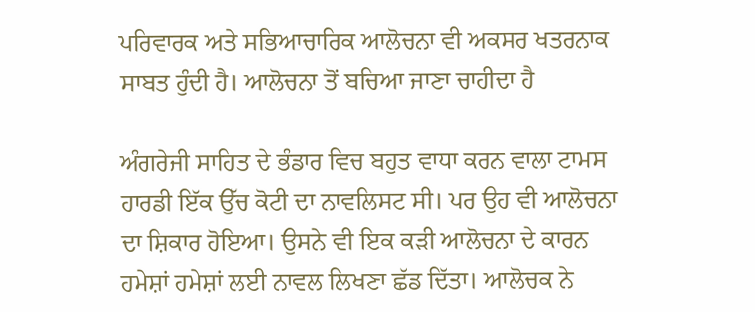ਪਰਿਵਾਰਕ ਅਤੇ ਸਭਿਆਚਾਰਿਕ ਆਲੋਚਨਾ ਵੀ ਅਕਸਰ ਖਤਰਨਾਕ ਸਾਬਤ ਹੁੰਦੀ ਹੈ। ਆਲੋਚਨਾ ਤੋਂ ਬਚਿਆ ਜਾਣਾ ਚਾਹੀਦਾ ਹੈ

ਅੰਗਰੇਜੀ ਸਾਹਿਤ ਦੇ ਭੰਡਾਰ ਵਿਚ ਬਹੁਤ ਵਾਧਾ ਕਰਨ ਵਾਲਾ ਟਾਮਸ ਹਾਰਡੀ ਇੱਕ ਉੱਚ ਕੋਟੀ ਦਾ ਨਾਵਲਿਸਟ ਸੀ। ਪਰ ਉਹ ਵੀ ਆਲੋਚਨਾ ਦਾ ਸ਼ਿਕਾਰ ਹੋਇਆ। ਉਸਨੇ ਵੀ ਇਕ ਕੜੀ ਆਲੋਚਨਾ ਦੇ ਕਾਰਨ ਹਮੇਸ਼ਾਂ ਹਮੇਸ਼ਾਂ ਲਈ ਨਾਵਲ ਲਿਖਣਾ ਛੱਡ ਦਿੱਤਾ। ਆਲੋਚਕ ਨੇ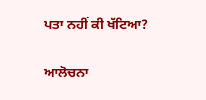ਪਤਾ ਨਹੀਂ ਕੀ ਖੱਟਿਆ?

ਆਲੋਚਨਾ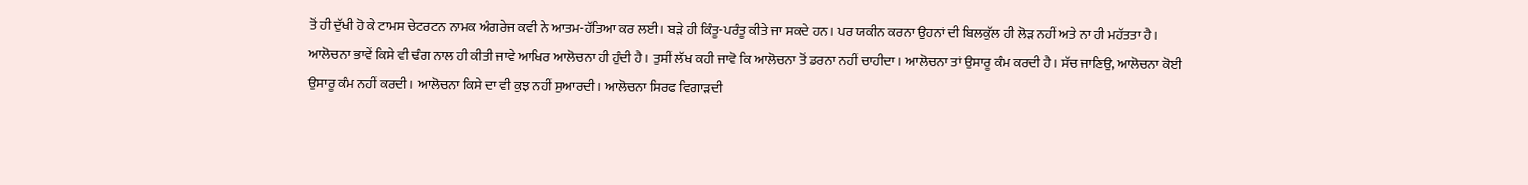ਤੋਂ ਹੀ ਦੁੱਖੀ ਹੋ ਕੇ ਟਾਮਸ ਚੇਟਰਟਨ ਨਾਮਕ ਅੰਗਰੇਜ ਕਵੀ ਨੇ ਆਤਮ-ਹੱਤਿਆ ਕਰ ਲਈ। ਬੜੇ ਹੀ ਕਿੰਤੂ-ਪਰੰਤੂ ਕੀਤੇ ਜਾ ਸਕਦੇ ਹਨ। ਪਰ ਯਕੀਨ ਕਰਨਾ ਉਹਨਾਂ ਦੀ ਬਿਲਕੁੱਲ ਹੀ ਲੋੜ ਨਹੀਂ ਅਤੇ ਨਾ ਹੀ ਮਹੱਤਤਾ ਹੈ। ਆਲੋਚਨਾ ਭਾਵੇਂ ਕਿਸੇ ਵੀ ਢੰਗ ਨਾਲ ਹੀ ਕੀਤੀ ਜਾਵੇ ਆਖਿਰ ਆਲੋਚਨਾ ਹੀ ਹੁੰਦੀ ਹੈ। ਤੁਸੀਂ ਲੱਖ ਕਹੀ ਜਾਵੋ ਕਿ ਆਲੋਚਨਾ ਤੋਂ ਡਰਨਾ ਨਹੀਂ ਚਾਹੀਦਾ। ਆਲੋਚਨਾ ਤਾਂ ਉਸਾਰੂ ਕੰਮ ਕਰਦੀ ਹੈ। ਸੱਚ ਜਾਣਿਉ, ਆਲੋਚਨਾ ਕੋਈ ਉਸਾਰੂ ਕੰਮ ਨਹੀਂ ਕਰਦੀ। ਆਲੋਚਨਾ ਕਿਸੇ ਦਾ ਵੀ ਕੁਝ ਨਹੀਂ ਸੁਆਰਦੀ। ਆਲੋਚਨਾ ਸਿਰਫ ਵਿਗਾੜਦੀ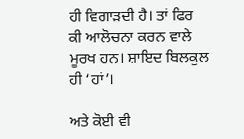ਹੀ ਵਿਗਾੜਦੀ ਹੈ। ਤਾਂ ਫਿਰ ਕੀ ਆਲੋਚਨਾ ਕਰਨ ਵਾਲੇ ਮੂਰਖ ਹਨ। ਸ਼ਾਇਦ ਬਿਲਕੁਲ ਹੀ ‘ਹਾਂ’।

ਅਤੇ ਕੋਈ ਵੀ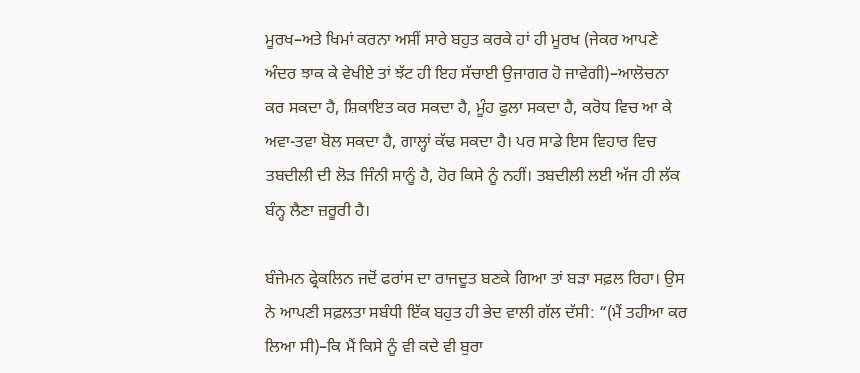ਮੂਰਖ–ਅਤੇ ਖਿਮਾਂ ਕਰਨਾ ਅਸੀਂ ਸਾਰੇ ਬਹੁਤ ਕਰਕੇ ਹਾਂ ਹੀ ਮੂਰਖ (ਜੇਕਰ ਆਪਣੇ ਅੰਦਰ ਝਾਕ ਕੇ ਵੇਖੀਏ ਤਾਂ ਝੱਟ ਹੀ ਇਹ ਸੱਚਾਈ ਉਜਾਗਰ ਹੋ ਜਾਵੇਗੀ)–ਆਲੋਚਨਾ ਕਰ ਸਕਦਾ ਹੈ, ਸ਼ਿਕਾਇਤ ਕਰ ਸਕਦਾ ਹੈ, ਮੂੰਹ ਫੁਲਾ ਸਕਦਾ ਹੈ, ਕਰੋਧ ਵਿਚ ਆ ਕੇ ਅਵਾ-ਤਵਾ ਬੋਲ ਸਕਦਾ ਹੈ, ਗਾਲ੍ਹਾਂ ਕੱਢ ਸਕਦਾ ਹੈ। ਪਰ ਸਾਡੇ ਇਸ ਵਿਹਾਰ ਵਿਚ ਤਬਦੀਲੀ ਦੀ ਲੋੜ ਜਿੰਨੀ ਸਾਨੂੰ ਹੈ, ਹੋਰ ਕਿਸੇ ਨੂੰ ਨਹੀਂ। ਤਬਦੀਲੀ ਲਈ ਅੱਜ ਹੀ ਲੱਕ ਬੰਨ੍ਹ ਲੈਣਾ ਜ਼ਰੂਰੀ ਹੈ।

ਬੰਜੇਮਨ ਫ੍ਰੇਕਲਿਨ ਜਦੋਂ ਫਰਾਂਸ ਦਾ ਰਾਜਦੂਤ ਬਣਕੇ ਗਿਆ ਤਾਂ ਬੜਾ ਸਫ਼ਲ ਰਿਹਾ। ਉਸ ਨੇ ਆਪਣੀ ਸਫ਼ਲਤਾ ਸਬੰਧੀ ਇੱਕ ਬਹੁਤ ਹੀ ਭੇਦ ਵਾਲੀ ਗੱਲ ਦੱਸੀ: “(ਮੈਂ ਤਹੀਆ ਕਰ ਲਿਆ ਸੀ)–ਕਿ ਮੈਂ ਕਿਸੇ ਨੂੰ ਵੀ ਕਦੇ ਵੀ ਬੁਰਾ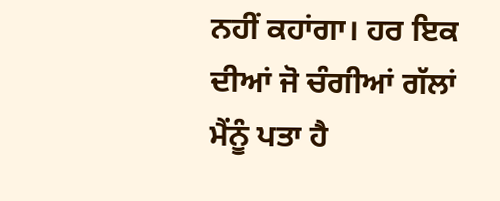ਨਹੀਂ ਕਹਾਂਗਾ। ਹਰ ਇਕ ਦੀਆਂ ਜੋ ਚੰਗੀਆਂ ਗੱਲਾਂ ਮੈਂਨੂੰ ਪਤਾ ਹੈ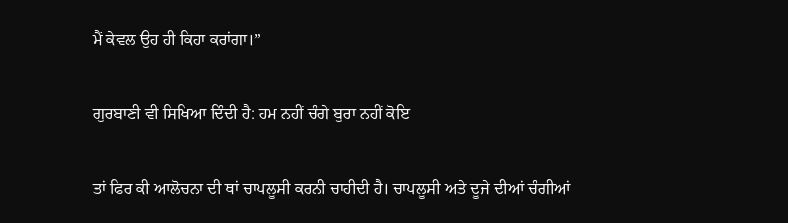ਮੈਂ ਕੇਵਲ ਉਹ ਹੀ ਕਿਹਾ ਕਰਾਂਗਾ।”

ਗੁਰਬਾਣੀ ਵੀ ਸਿਖਿਆ ਦਿੰਦੀ ਹੈ: ਹਮ ਨਹੀਂ ਚੰਗੇ ਬੁਰਾ ਨਹੀਂ ਕੋਇ

ਤਾਂ ਫਿਰ ਕੀ ਆਲੋਚਨਾ ਦੀ ਥਾਂ ਚਾਪਲੂਸੀ ਕਰਨੀ ਚਾਹੀਦੀ ਹੈ। ਚਾਪਲੂਸੀ ਅਤੇ ਦੂਜੇ ਦੀਆਂ ਚੰਗੀਆਂ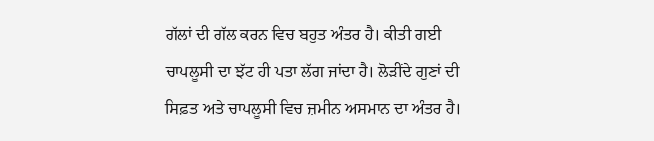ਗੱਲਾਂ ਦੀ ਗੱਲ ਕਰਨ ਵਿਚ ਬਹੁਤ ਅੰਤਰ ਹੈ। ਕੀਤੀ ਗਈ ਚਾਪਲੂਸੀ ਦਾ ਝੱਟ ਹੀ ਪਤਾ ਲੱਗ ਜਾਂਦਾ ਹੈ। ਲੋੜੀਂਦੇ ਗੁਣਾਂ ਦੀ ਸਿਫ਼ਤ ਅਤੇ ਚਾਪਲੂਸੀ ਵਿਚ ਜ਼ਮੀਨ ਅਸਮਾਨ ਦਾ ਅੰਤਰ ਹੈ।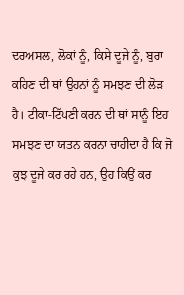ਦਰਅਸਲ, ਲੋਕਾਂ ਨੂੰ, ਕਿਸੇ ਦੂਜੇ ਨੂੰ, ਬੁਰਾ ਕਹਿਣ ਦੀ ਥਾਂ ਉਹਨਾਂ ਨੂੰ ਸਮਝਣ ਦੀ ਲੋੜ ਹੈ। ਟੀਕਾ-ਟਿੱਪਣੀ ਕਰਨ ਦੀ ਥਾਂ ਸਾਨੂੰ ਇਹ ਸਮਝਣ ਦਾ ਯਤਨ ਕਰਨਾ ਚਾਹੀਦਾ ਹੈ ਕਿ ਜੋ ਕੁਝ ਦੂਜੇ ਕਰ ਰਹੇ ਹਨ, ਉਹ ਕਿਉਂ ਕਰ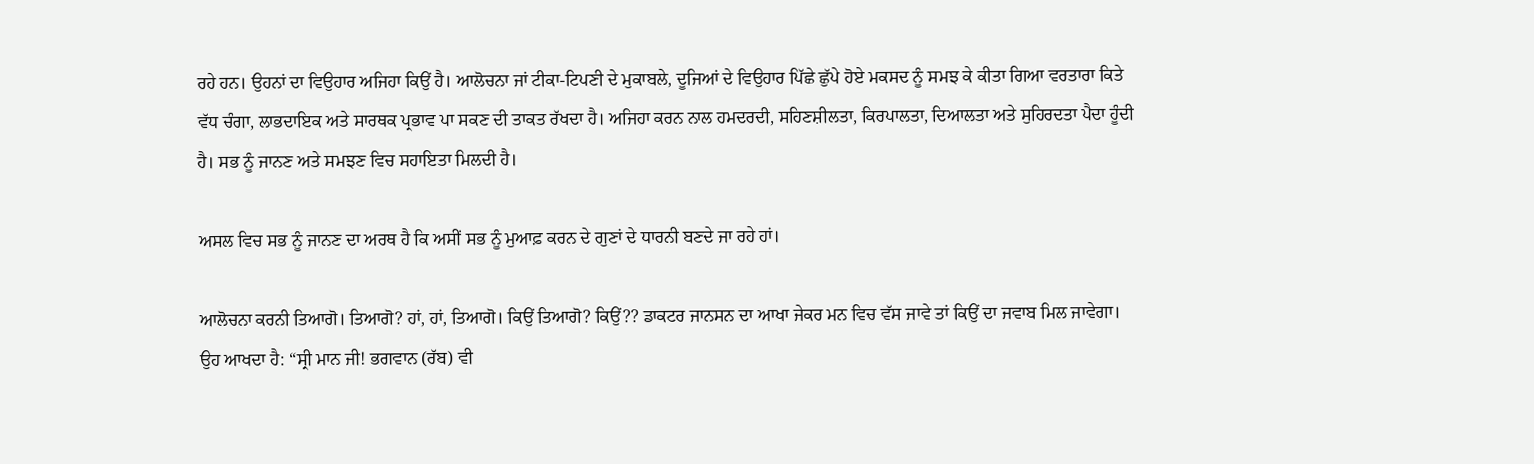ਰਹੇ ਹਨ। ਉਹਨਾਂ ਦਾ ਵਿਉਹਾਰ ਅਜਿਹਾ ਕਿਉਂ ਹੈ। ਆਲੋਚਨਾ ਜਾਂ ਟੀਕਾ-ਟਿਪਣੀ ਦੇ ਮੁਕਾਬਲੇ, ਦੂਜਿਆਂ ਦੇ ਵਿਉਹਾਰ ਪਿੱਛੇ ਛੁੱਪੇ ਹੋਏ ਮਕਸਦ ਨੂੰ ਸਮਝ ਕੇ ਕੀਤਾ ਗਿਆ ਵਰਤਾਰਾ ਕਿਤੇ ਵੱਧ ਚੰਗਾ, ਲਾਭਦਾਇਕ ਅਤੇ ਸਾਰਥਕ ਪ੍ਰਭਾਵ ਪਾ ਸਕਣ ਦੀ ਤਾਕਤ ਰੱਖਦਾ ਹੈ। ਅਜਿਹਾ ਕਰਨ ਨਾਲ ਹਮਦਰਦੀ, ਸਹਿਣਸ਼ੀਲਤਾ, ਕਿਰਪਾਲਤਾ, ਦਿਆਲਤਾ ਅਤੇ ਸੁਹਿਰਦਤਾ ਪੈਦਾ ਹੂੰਦੀ ਹੈ। ਸਭ ਨੂੰ ਜਾਨਣ ਅਤੇ ਸਮਝਣ ਵਿਚ ਸਹਾਇਤਾ ਮਿਲਦੀ ਹੈ।

ਅਸਲ ਵਿਚ ਸਭ ਨੂੰ ਜਾਨਣ ਦਾ ਅਰਥ ਹੈ ਕਿ ਅਸੀਂ ਸਭ ਨੂੰ ਮੁਆਫ਼ ਕਰਨ ਦੇ ਗੁਣਾਂ ਦੇ ਧਾਰਨੀ ਬਣਦੇ ਜਾ ਰਹੇ ਹਾਂ।

ਆਲੋਚਨਾ ਕਰਨੀ ਤਿਆਗੋ। ਤਿਆਗੋ? ਹਾਂ, ਹਾਂ, ਤਿਆਗੋ। ਕਿਉਂ ਤਿਆਗੋ? ਕਿਉਂ?? ਡਾਕਟਰ ਜਾਨਸਨ ਦਾ ਆਖਾ ਜੇਕਰ ਮਨ ਵਿਚ ਵੱਸ ਜਾਵੇ ਤਾਂ ਕਿਉਂ ਦਾ ਜਵਾਬ ਮਿਲ ਜਾਵੇਗਾ। ਉਹ ਆਖਦਾ ਹੈ: “ਸ੍ਰੀ ਮਾਨ ਜੀ! ਭਗਵਾਨ (ਰੱਬ) ਵੀ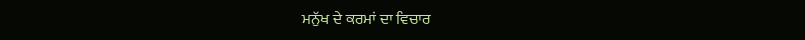ਮਨੁੱਖ ਦੇ ਕਰਮਾਂ ਦਾ ਵਿਚਾਰ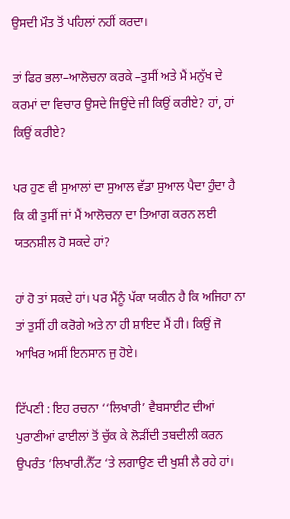ਉਸਦੀ ਮੌਤ ਤੋਂ ਪਹਿਲਾਂ ਨਹੀਂ ਕਰਦਾ।

ਤਾਂ ਫਿਰ ਭਲਾ–ਆਲੋਚਨਾ ਕਰਕੇ –ਤੁਸੀਂ ਅਤੇ ਮੈਂ ਮਨੁੱਖ ਦੇ ਕਰਮਾਂ ਦਾ ਵਿਚਾਰ ਉਸਦੇ ਜਿਉਂਦੇ ਜੀ ਕਿਉਂ ਕਰੀਏ? ਹਾਂ, ਹਾਂ ਕਿਉਂ ਕਰੀਏ?

ਪਰ ਹੁਣ ਵੀ ਸੁਆਲਾਂ ਦਾ ਸੁਆਲ ਵੱਡਾ ਸੁਆਲ ਪੈਦਾ ਹੁੰਦਾ ਹੈ ਕਿ ਕੀ ਤੁਸੀਂ ਜਾਂ ਮੈਂ ਆਲੋਚਨਾ ਦਾ ਤਿਆਗ ਕਰਨ ਲਈ ਯਤਨਸ਼ੀਲ ਹੋ ਸਕਦੇ ਹਾਂ?

ਹਾਂ ਹੋ ਤਾਂ ਸਕਦੇ ਹਾਂ। ਪਰ ਮੈਂਨੂੰ ਪੱਕਾ ਯਕੀਨ ਹੈ ਕਿ ਅਜਿਹਾ ਨਾ ਤਾਂ ਤੁਸੀਂ ਹੀ ਕਰੋਗੇ ਅਤੇ ਨਾ ਹੀ ਸ਼ਾਇਦ ਮੈਂ ਹੀ। ਕਿਉਂ ਜੋ ਆਖਿਰ ਅਸੀਂ ਇਨਸਾਨ ਜੁ ਹੋਏ।

ਟਿੱਪਣੀ : ਇਹ ਰਚਨਾ ‘‘ਲਿਖਾਰੀ’ ਵੈਬਸਾਈਟ ਦੀਆਂ ਪੁਰਾਣੀਆਂ ਫਾਈਲਾਂ ਤੋਂ ਚੁੱਕ ਕੇ ਲੋੜੀਂਦੀ ਤਬਦੀਲੀ ਕਰਨ ਉਪਰੰਤ ’ਲਿਖਾਰੀ.ਨੈੱਟ ‘ਤੇ ਲਗਾਉਣ ਦੀ ਖੁਸ਼ੀ ਲੈ ਰਹੇ ਹਾਂ।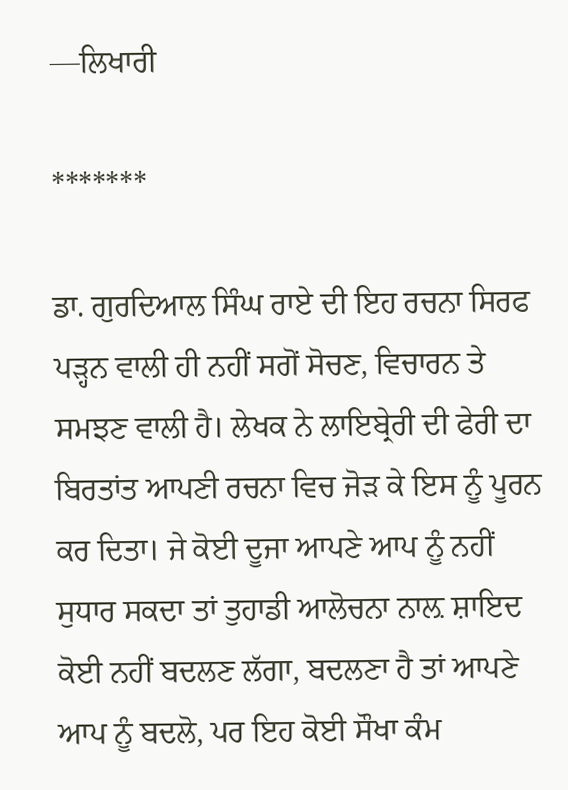—ਲਿਖਾਰੀ

*******

ਡਾ. ਗੁਰਦਿਆਲ ਸਿੰਘ ਰਾਏ ਦੀ ਇਹ ਰਚਨਾ ਸਿਰਫ ਪੜ੍ਹਨ ਵਾਲੀ ਹੀ ਨਹੀਂ ਸਗੋਂ ਸੋਚਣ, ਵਿਚਾਰਨ ਤੇ ਸਮਝਣ ਵਾਲੀ ਹੈ। ਲੇਖਕ ਨੇ ਲਾਇਬ੍ਰੇਰੀ ਦੀ ਫੇਰੀ ਦਾ ਬਿਰਤਾਂਤ ਆਪਣੀ ਰਚਨਾ ਵਿਚ ਜੋੜ ਕੇ ਇਸ ਨੂੰ ਪੂਰਨ ਕਰ ਦਿਤਾ। ਜੇ ਕੋਈ ਦੂਜਾ ਆਪਣੇ ਆਪ ਨੂੰ ਨਹੀਂ ਸੁਧਾਰ ਸਕਦਾ ਤਾਂ ਤੁਹਾਡੀ ਆਲੋਚਨਾ ਨਾਲ਼ ਸ਼ਾਇਦ ਕੋਈ ਨਹੀਂ ਬਦਲਣ ਲੱਗਾ, ਬਦਲਣਾ ਹੈ ਤਾਂ ਆਪਣੇ ਆਪ ਨੂੰ ਬਦਲੋ, ਪਰ ਇਹ ਕੋਈ ਸੌਖਾ ਕੰਮ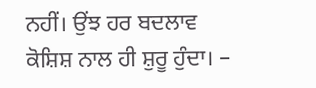ਨਹੀਂ। ਉਂਝ ਹਰ ਬਦਲਾਵ ਕੋਸ਼ਿਸ਼ ਨਾਲ ਹੀ ਸ਼ੁਰੂ ਹੁੰਦਾ। –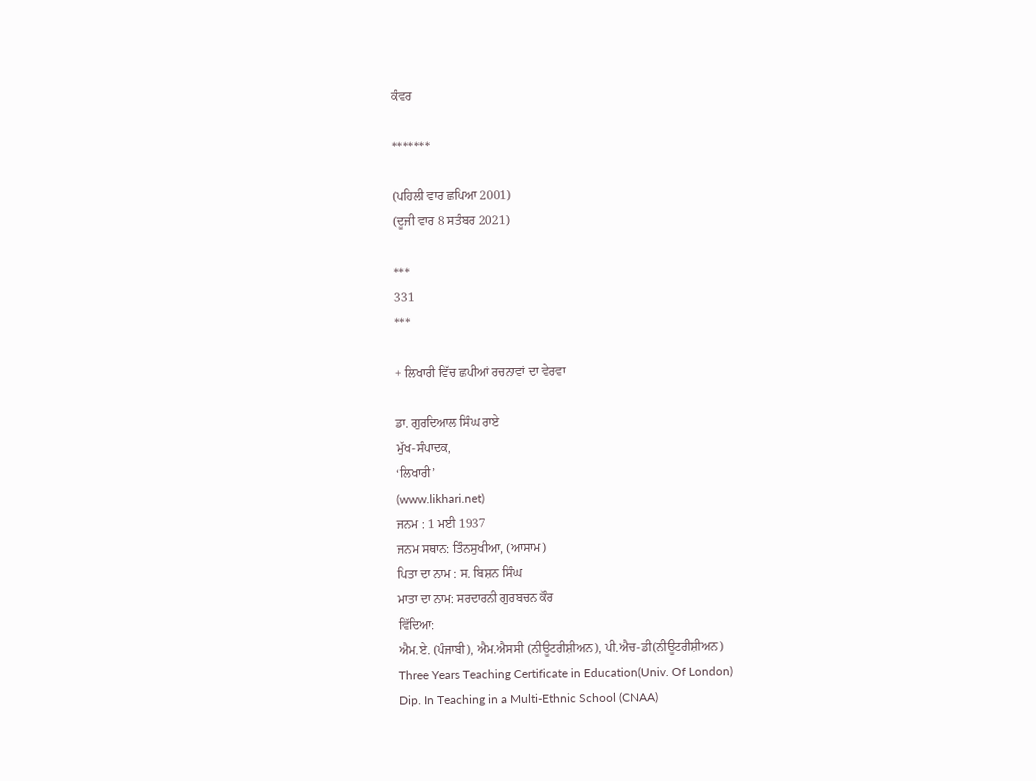ਕੰਵਰ

*******

(ਪਹਿਲੀ ਵਾਰ ਛਪਿਆ 2001)
(ਦੂਜੀ ਵਾਰ 8 ਸਤੰਬਰ 2021)

***
331
***

+ ਲਿਖਾਰੀ ਵਿੱਚ ਛਪੀਆਂ ਰਚਨਾਵਾਂ ਦਾ ਵੇਰਵਾ

ਡਾ. ਗੁਰਦਿਆਲ ਸਿੰਘ ਰਾਏ
ਮੁੱਖ-ਸੰਪਾਦਕ,
‘ਲਿਖਾਰੀ’
(www.likhari.net)
ਜਨਮ : 1 ਮਈ 1937
ਜਨਮ ਸਥਾਨ: ਤਿੰਨਸੁਖੀਆ, (ਆਸਾਮ)
ਪਿਤਾ ਦਾ ਨਾਮ : ਸ. ਬਿਸ਼ਨ ਸਿੰਘ
ਮਾਤਾ ਦਾ ਨਾਮ: ਸਰਦਾਰਨੀ ਗੁਰਬਚਨ ਕੌਰ
ਵਿੱਦਿਆ:
ਐਮ.ਏ. (ਪੰਜਾਬੀ), ਐਮ.ਐਸਸੀ (ਨੀਊਟਰੀਸ਼ੀਅਨ), ਪੀ.ਐਚ-ਡੀ(ਨੀਊਟਰੀਸ਼ੀਅਨ)
Three Years Teaching Certificate in Education(Univ. Of London)
Dip. In Teaching in a Multi-Ethnic School (CNAA)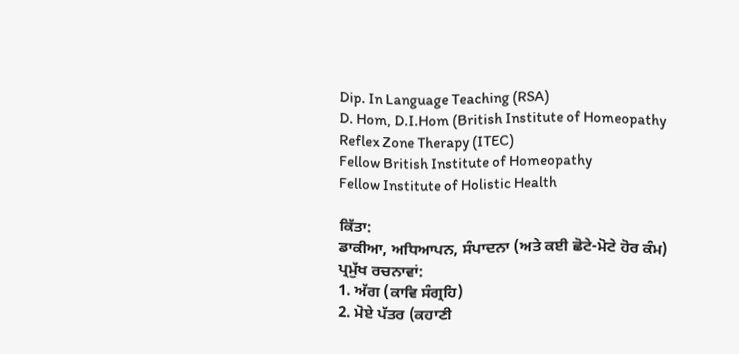Dip. In Language Teaching (RSA)
D. Hom, D.I.Hom (British Institute of Homeopathy
Reflex Zone Therapy (ITEC)
Fellow British Institute of Homeopathy
Fellow Institute of Holistic Health

ਕਿੱਤਾ:
ਡਾਕੀਆ, ਅਧਿਆਪਨ, ਸੰਪਾਦਨਾ (ਅਤੇ ਕਈ ਛੋਟੇ-ਮੋਟੇ ਹੋਰ ਕੰਮ)
ਪ੍ਰਮੁੱਖ ਰਚਨਾਵਾਂ:
1. ਅੱਗ (ਕਾਵਿ ਸੰਗ੍ਰਹਿ)
2. ਮੋਏ ਪੱਤਰ (ਕਹਾਣੀ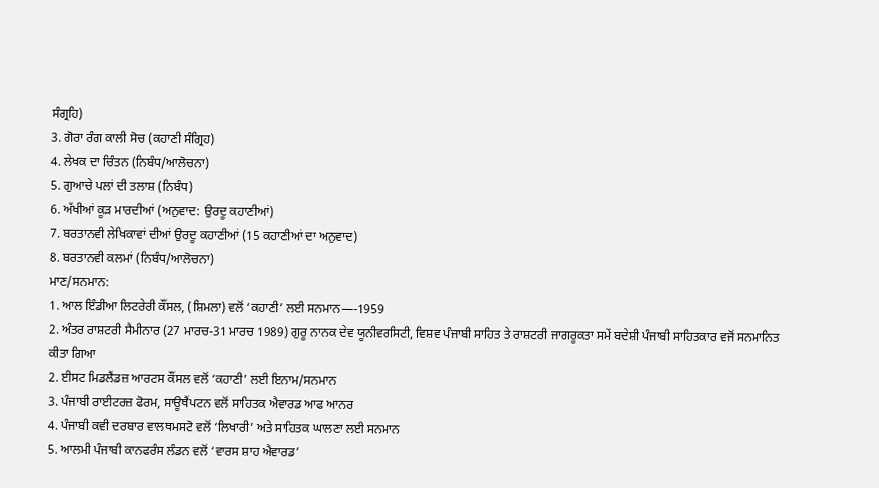ਸੰਗ੍ਰਹਿ)
3. ਗੋਰਾ ਰੰਗ ਕਾਲੀ ਸੋਚ (ਕਹਾਣੀ ਸੰਗ੍ਰਿਹ)
4. ਲੇਖਕ ਦਾ ਚਿੰਤਨ (ਨਿਬੰਧ/ਆਲੋਚਨਾ)
5. ਗੁਆਚੇ ਪਲਾਂ ਦੀ ਤਲਾਸ਼ (ਨਿਬੰਧ)
6. ਅੱਖੀਆਂ ਕੂੜ ਮਾਰਦੀਆਂ (ਅਨੁਵਾਦ: ਉਰਦੂ ਕਹਾਣੀਆਂ)
7. ਬਰਤਾਨਵੀ ਲੇਖਿਕਾਵਾਂ ਦੀਆਂ ਉਰਦੂ ਕਹਾਣੀਆਂ (15 ਕਹਾਣੀਆਂ ਦਾ ਅਨੁਵਾਦ)
8. ਬਰਤਾਨਵੀ ਕਲਮਾਂ (ਨਿਬੰਧ/ਆਲੋਚਨਾ)
ਮਾਣ/ਸਨਮਾਨ:
1. ਆਲ ਇੰਡੀਆ ਲਿਟਰੇਰੀ ਕੌਂਸਲ, (ਸ਼ਿਮਲਾ) ਵਲੋਂ ‘ਕਹਾਣੀ’ ਲਈ ਸਨਮਾਨ—-1959
2. ਅੰਤਰ ਰਾਸ਼ਟਰੀ ਸੈਮੀਨਾਰ (27 ਮਾਰਚ-31 ਮਾਰਚ 1989) ਗੁਰੂ ਨਾਨਕ ਦੇਵ ਯੂਨੀਵਰਸਿਟੀ, ਵਿਸ਼ਵ ਪੰਜਾਬੀ ਸਾਹਿਤ ਤੇ ਰਾਸ਼ਟਰੀ ਜਾਗਰੂਕਤਾ ਸਮੇਂ ਬਦੇਸ਼ੀ ਪੰਜਾਬੀ ਸਾਹਿਤਕਾਰ ਵਜੋਂ ਸਨਮਾਨਿਤ ਕੀਤਾ ਗਿਆ
2. ਈਸਟ ਮਿਡਲੈਂਡਜ਼ ਆਰਟਸ ਕੌਂਸਲ ਵਲੋਂ ‘ਕਹਾਣੀ’ ਲਈ ਇਨਾਮ/ਸਨਮਾਨ
3. ਪੰਜਾਬੀ ਰਾਈਟਰਜ਼ ਫੋਰਮ, ਸਾਊਥੈਂਪਟਨ ਵਲੋਂ ਸਾਹਿਤਕ ਐਵਾਰਡ ਆਫ ਆਨਰ
4. ਪੰਜਾਬੀ ਕਵੀ ਦਰਬਾਰ ਵਾਲਥਮਸਟੋ ਵਲੋਂ ‘ਲਿਖਾਰੀ’ ਅਤੇ ਸਾਹਿਤਕ ਘਾਲਣਾ ਲਈ ਸਨਮਾਨ
5. ਆਲਮੀ ਪੰਜਾਬੀ ਕਾਨਫਰੰਸ ਲੰਡਨ ਵਲੋਂ ‘ਵਾਰਸ ਸ਼ਾਹ ਐਵਾਰਡ’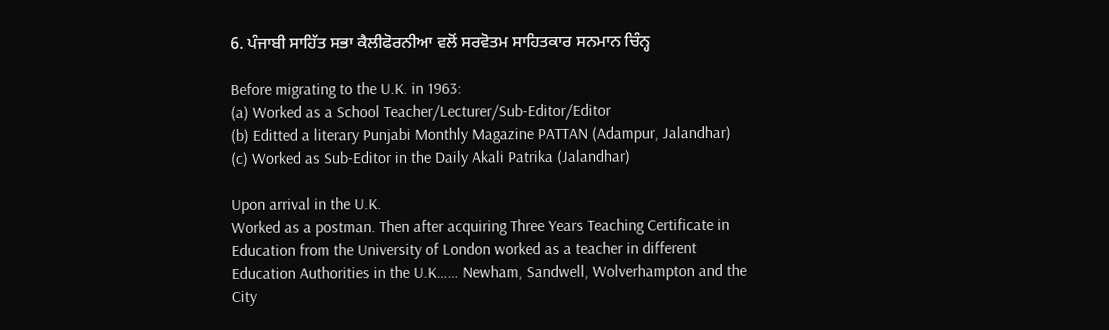6. ਪੰਜਾਬੀ ਸਾਹਿੱਤ ਸਭਾ ਕੈਲੀਫੋਰਨੀਆ ਵਲੋਂ ਸਰਵੋਤਮ ਸਾਹਿਤਕਾਰ ਸਨਮਾਨ ਚਿੰਨ੍ਹ

Before migrating to the U.K. in 1963:
(a) Worked as a School Teacher/Lecturer/Sub-Editor/Editor
(b) Editted a literary Punjabi Monthly Magazine PATTAN (Adampur, Jalandhar)
(c) Worked as Sub-Editor in the Daily Akali Patrika (Jalandhar)

Upon arrival in the U.K.
Worked as a postman. Then after acquiring Three Years Teaching Certificate in Education from the University of London worked as a teacher in different Education Authorities in the U.K…… Newham, Sandwell, Wolverhampton and the City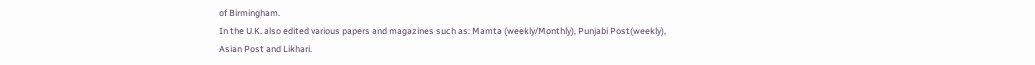of Birmingham.
In the U.K. also edited various papers and magazines such as: Mamta (weekly/Monthly), Punjabi Post(weekly), Asian Post and Likhari.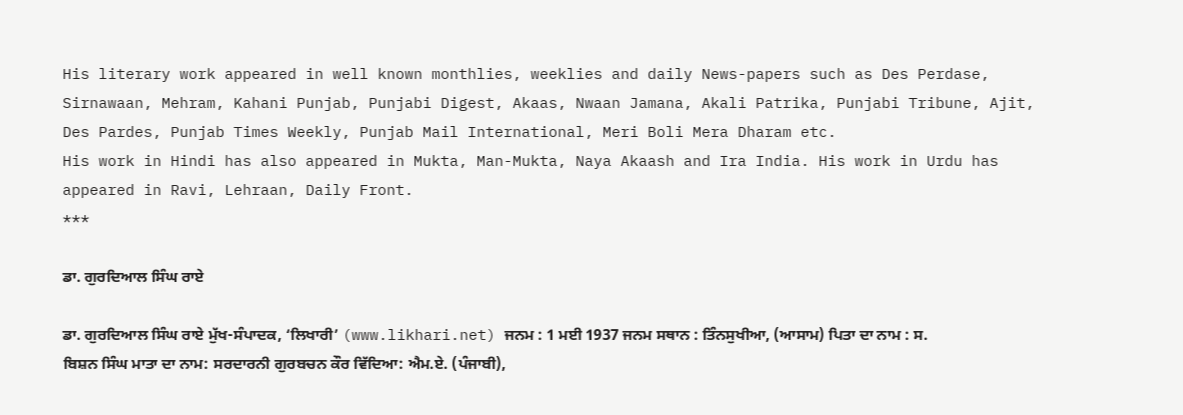His literary work appeared in well known monthlies, weeklies and daily News-papers such as Des Perdase, Sirnawaan, Mehram, Kahani Punjab, Punjabi Digest, Akaas, Nwaan Jamana, Akali Patrika, Punjabi Tribune, Ajit, Des Pardes, Punjab Times Weekly, Punjab Mail International, Meri Boli Mera Dharam etc.
His work in Hindi has also appeared in Mukta, Man-Mukta, Naya Akaash and Ira India. His work in Urdu has appeared in Ravi, Lehraan, Daily Front.
***

ਡਾ. ਗੁਰਦਿਆਲ ਸਿੰਘ ਰਾਏ

ਡਾ. ਗੁਰਦਿਆਲ ਸਿੰਘ ਰਾਏ ਮੁੱਖ-ਸੰਪਾਦਕ, ‘ਲਿਖਾਰੀ’ (www.likhari.net) ਜਨਮ : 1 ਮਈ 1937 ਜਨਮ ਸਥਾਨ : ਤਿੰਨਸੁਖੀਆ, (ਆਸਾਮ) ਪਿਤਾ ਦਾ ਨਾਮ : ਸ. ਬਿਸ਼ਨ ਸਿੰਘ ਮਾਤਾ ਦਾ ਨਾਮ: ਸਰਦਾਰਨੀ ਗੁਰਬਚਨ ਕੌਰ ਵਿੱਦਿਆ: ਐਮ.ਏ. (ਪੰਜਾਬੀ),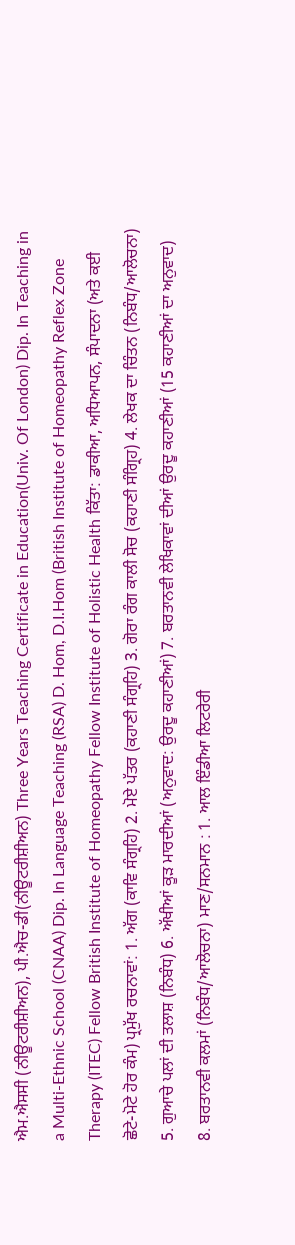ਐਮ.ਐਸਸੀ (ਨੀਊਟਰੀਸ਼ੀਅਨ), ਪੀ.ਐਚ-ਡੀ(ਨੀਊਟਰੀਸ਼ੀਅਨ) Three Years Teaching Certificate in Education(Univ. Of London) Dip. In Teaching in a Multi-Ethnic School (CNAA) Dip. In Language Teaching (RSA) D. Hom, D.I.Hom (British Institute of Homeopathy Reflex Zone Therapy (ITEC) Fellow British Institute of Homeopathy Fellow Institute of Holistic Health ਕਿੱਤਾ: ਡਾਕੀਆ, ਅਧਿਆਪਨ, ਸੰਪਾਦਨਾ (ਅਤੇ ਕਈ ਛੋਟੇ-ਮੋਟੇ ਹੋਰ ਕੰਮ) ਪ੍ਰਮੁੱਖ ਰਚਨਾਵਾਂ: 1. ਅੱਗ (ਕਾਵਿ ਸੰਗ੍ਰਹਿ) 2. ਮੋਏ ਪੱਤਰ (ਕਹਾਣੀ ਸੰਗ੍ਰਹਿ) 3. ਗੋਰਾ ਰੰਗ ਕਾਲੀ ਸੋਚ (ਕਹਾਣੀ ਸੰਗ੍ਰਿਹ) 4. ਲੇਖਕ ਦਾ ਚਿੰਤਨ (ਨਿਬੰਧ/ਆਲੋਚਨਾ) 5. ਗੁਆਚੇ ਪਲਾਂ ਦੀ ਤਲਾਸ਼ (ਨਿਬੰਧ) 6. ਅੱਖੀਆਂ ਕੂੜ ਮਾਰਦੀਆਂ (ਅਨੁਵਾਦ: ਉਰਦੂ ਕਹਾਣੀਆਂ) 7. ਬਰਤਾਨਵੀ ਲੇਖਿਕਾਵਾਂ ਦੀਆਂ ਉਰਦੂ ਕਹਾਣੀਆਂ (15 ਕਹਾਣੀਆਂ ਦਾ ਅਨੁਵਾਦ) 8. ਬਰਤਾਨਵੀ ਕਲਮਾਂ (ਨਿਬੰਧ/ਆਲੋਚਨਾ) ਮਾਣ/ਸਨਮਾਨ : 1. ਆਲ ਇੰਡੀਆ ਲਿਟਰੇਰੀ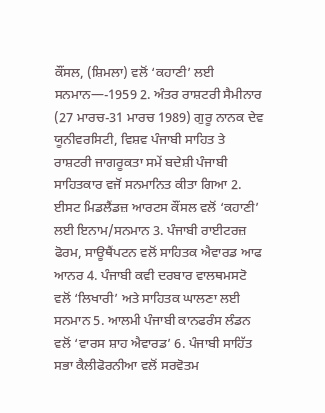ਕੌਂਸਲ, (ਸ਼ਿਮਲਾ) ਵਲੋਂ ‘ਕਹਾਣੀ’ ਲਈ ਸਨਮਾਨ—-1959 2. ਅੰਤਰ ਰਾਸ਼ਟਰੀ ਸੈਮੀਨਾਰ (27 ਮਾਰਚ-31 ਮਾਰਚ 1989) ਗੁਰੂ ਨਾਨਕ ਦੇਵ ਯੂਨੀਵਰਸਿਟੀ, ਵਿਸ਼ਵ ਪੰਜਾਬੀ ਸਾਹਿਤ ਤੇ ਰਾਸ਼ਟਰੀ ਜਾਗਰੂਕਤਾ ਸਮੇਂ ਬਦੇਸ਼ੀ ਪੰਜਾਬੀ ਸਾਹਿਤਕਾਰ ਵਜੋਂ ਸਨਮਾਨਿਤ ਕੀਤਾ ਗਿਆ 2. ਈਸਟ ਮਿਡਲੈਂਡਜ਼ ਆਰਟਸ ਕੌਂਸਲ ਵਲੋਂ ‘ਕਹਾਣੀ’ ਲਈ ਇਨਾਮ/ਸਨਮਾਨ 3. ਪੰਜਾਬੀ ਰਾਈਟਰਜ਼ ਫੋਰਮ, ਸਾਊਥੈਂਪਟਨ ਵਲੋਂ ਸਾਹਿਤਕ ਐਵਾਰਡ ਆਫ ਆਨਰ 4. ਪੰਜਾਬੀ ਕਵੀ ਦਰਬਾਰ ਵਾਲਥਮਸਟੋ ਵਲੋਂ ‘ਲਿਖਾਰੀ’ ਅਤੇ ਸਾਹਿਤਕ ਘਾਲਣਾ ਲਈ ਸਨਮਾਨ 5. ਆਲਮੀ ਪੰਜਾਬੀ ਕਾਨਫਰੰਸ ਲੰਡਨ ਵਲੋਂ ‘ਵਾਰਸ ਸ਼ਾਹ ਐਵਾਰਡ’ 6. ਪੰਜਾਬੀ ਸਾਹਿੱਤ ਸਭਾ ਕੈਲੀਫੋਰਨੀਆ ਵਲੋਂ ਸਰਵੋਤਮ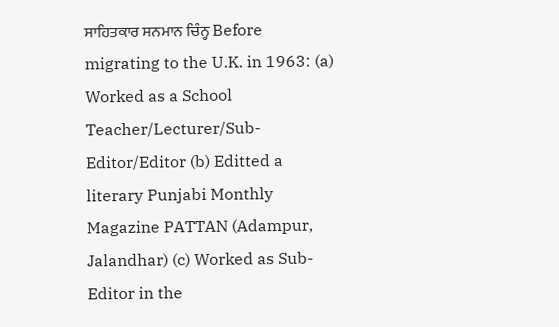ਸਾਹਿਤਕਾਰ ਸਨਮਾਨ ਚਿੰਨ੍ਹ Before migrating to the U.K. in 1963: (a) Worked as a School Teacher/Lecturer/Sub-Editor/Editor (b) Editted a literary Punjabi Monthly Magazine PATTAN (Adampur, Jalandhar) (c) Worked as Sub-Editor in the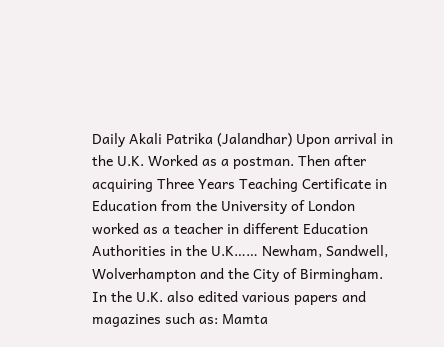Daily Akali Patrika (Jalandhar) Upon arrival in the U.K. Worked as a postman. Then after acquiring Three Years Teaching Certificate in Education from the University of London worked as a teacher in different Education Authorities in the U.K…… Newham, Sandwell, Wolverhampton and the City of Birmingham. In the U.K. also edited various papers and magazines such as: Mamta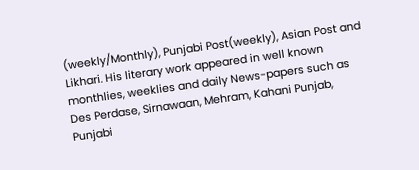(weekly/Monthly), Punjabi Post(weekly), Asian Post and Likhari. His literary work appeared in well known monthlies, weeklies and daily News-papers such as Des Perdase, Sirnawaan, Mehram, Kahani Punjab, Punjabi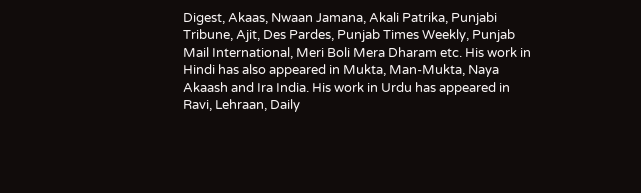Digest, Akaas, Nwaan Jamana, Akali Patrika, Punjabi Tribune, Ajit, Des Pardes, Punjab Times Weekly, Punjab Mail International, Meri Boli Mera Dharam etc. His work in Hindi has also appeared in Mukta, Man-Mukta, Naya Akaash and Ira India. His work in Urdu has appeared in Ravi, Lehraan, Daily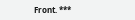Front. ***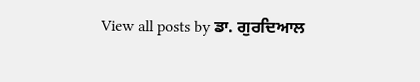View all posts by ਡਾ. ਗੁਰਦਿਆਲ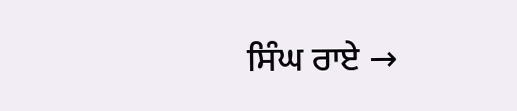ਸਿੰਘ ਰਾਏ →